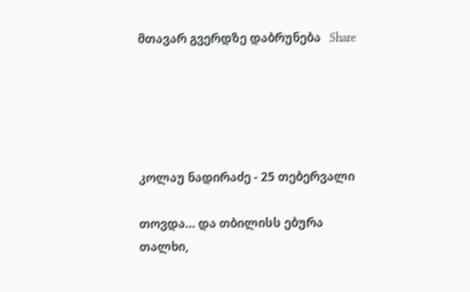მთავარ გვერდზე დაბრუნება   Share





კოლაუ ნადირაძე - 25 თებერვალი

თოვდა… და თბილისს ებურა თალხი,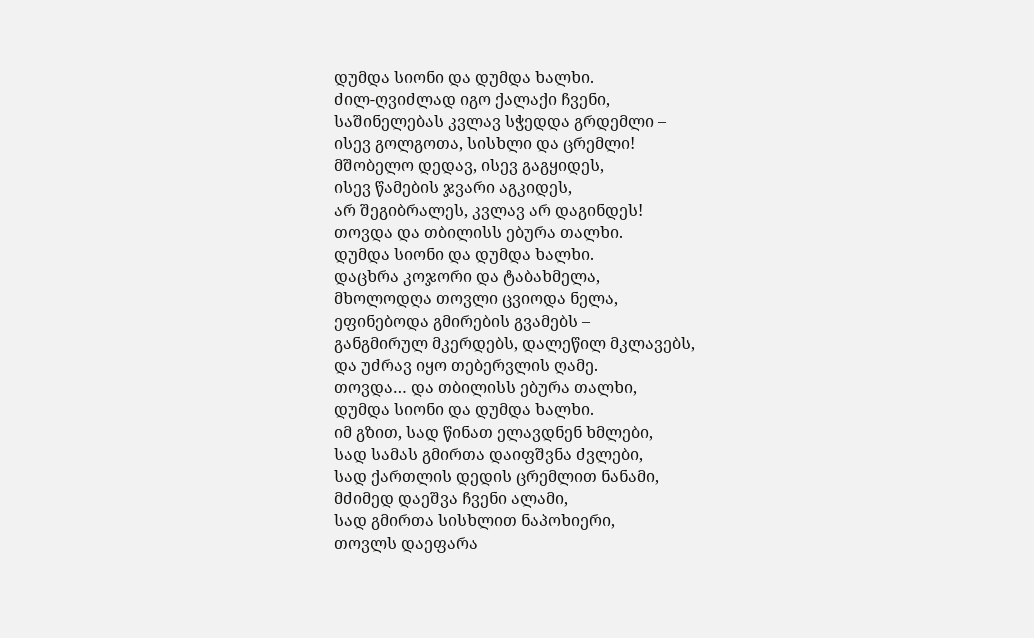დუმდა სიონი და დუმდა ხალხი.
ძილ-ღვიძლად იგო ქალაქი ჩვენი,
საშინელებას კვლავ სჭედდა გრდემლი –
ისევ გოლგოთა, სისხლი და ცრემლი!
მშობელო დედავ, ისევ გაგყიდეს,
ისევ წამების ჯვარი აგკიდეს,
არ შეგიბრალეს, კვლავ არ დაგინდეს!
თოვდა და თბილისს ებურა თალხი.
დუმდა სიონი და დუმდა ხალხი.
დაცხრა კოჯორი და ტაბახმელა,
მხოლოდღა თოვლი ცვიოდა ნელა,
ეფინებოდა გმირების გვამებს –
განგმირულ მკერდებს, დალეწილ მკლავებს,
და უძრავ იყო თებერვლის ღამე.
თოვდა… და თბილისს ებურა თალხი,
დუმდა სიონი და დუმდა ხალხი.
იმ გზით, სად წინათ ელავდნენ ხმლები,
სად სამას გმირთა დაიფშვნა ძვლები,
სად ქართლის დედის ცრემლით ნანამი,
მძიმედ დაეშვა ჩვენი ალამი,
სად გმირთა სისხლით ნაპოხიერი,
თოვლს დაეფარა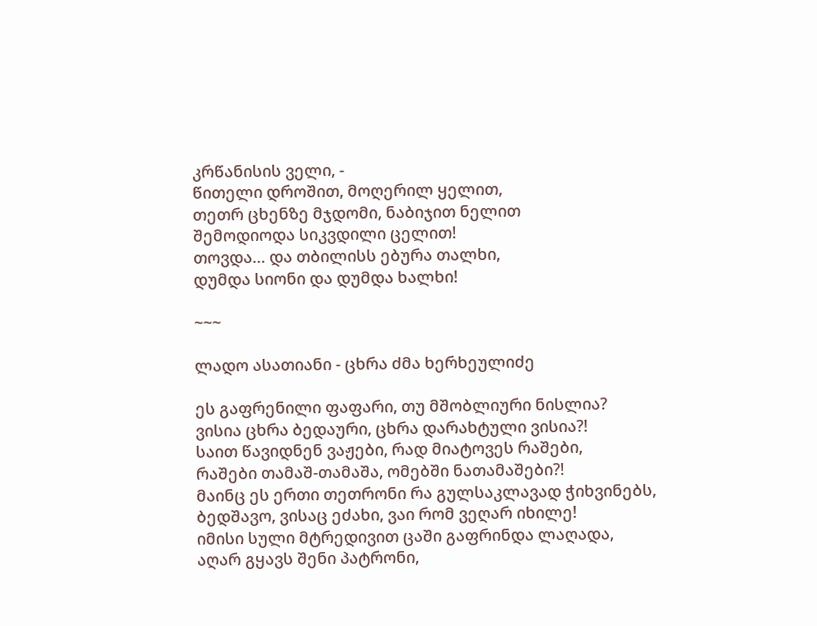კრწანისის ველი, -
წითელი დროშით, მოღერილ ყელით,
თეთრ ცხენზე მჯდომი, ნაბიჯით ნელით
შემოდიოდა სიკვდილი ცელით!
თოვდა… და თბილისს ებურა თალხი,
დუმდა სიონი და დუმდა ხალხი!

~~~

ლადო ასათიანი - ცხრა ძმა ხერხეულიძე

ეს გაფრენილი ფაფარი, თუ მშობლიური ნისლია?
ვისია ცხრა ბედაური, ცხრა დარახტული ვისია?!
საით წავიდნენ ვაჟები, რად მიატოვეს რაშები,
რაშები თამაშ-თამაშა, ომებში ნათამაშები?!
მაინც ეს ერთი თეთრონი რა გულსაკლავად ჭიხვინებს,
ბედშავო, ვისაც ეძახი, ვაი რომ ვეღარ იხილე!
იმისი სული მტრედივით ცაში გაფრინდა ლაღადა,
აღარ გყავს შენი პატრონი,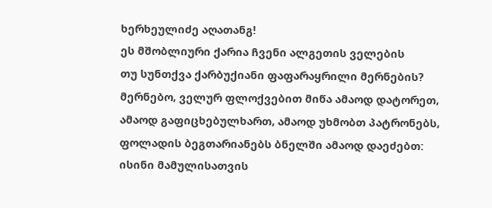ხერხეულიძე აღათანგ!
ეს მშობლიური ქარია ჩვენი ალგეთის ველების
თუ სუნთქვა ქარბუქიანი ფაფარაყრილი მერნების?
მერნებო, ველურ ფლოქვებით მიწა ამაოდ დატორეთ,
ამაოდ გაფიცხებულხართ, ამაოდ უხმობთ პატრონებს,
ფოლადის ბეგთარიანებს ბნელში ამაოდ დაეძებთ:
ისინი მამულისათვის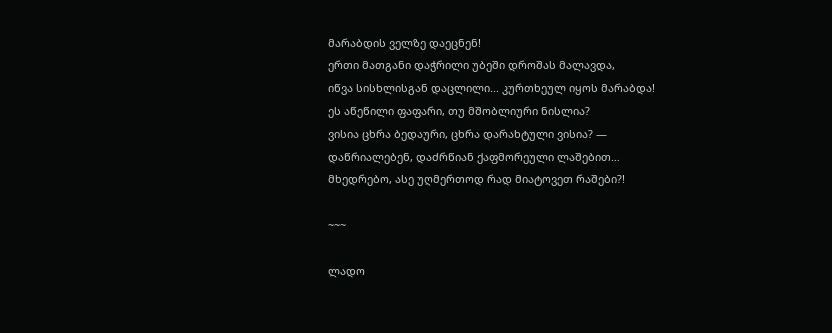მარაბდის ველზე დაეცნენ!
ერთი მათგანი დაჭრილი უბეში დროშას მალავდა,
იწვა სისხლისგან დაცლილი... კურთხეულ იყოს მარაბდა!
ეს აწეწილი ფაფარი, თუ მშობლიური ნისლია?
ვისია ცხრა ბედაური, ცხრა დარახტული ვისია? —
დაწრიალებენ, დაძრწიან ქაფმორეული ლაშებით…
მხედრებო, ასე უღმერთოდ რად მიატოვეთ რაშები?!

~~~

ლადო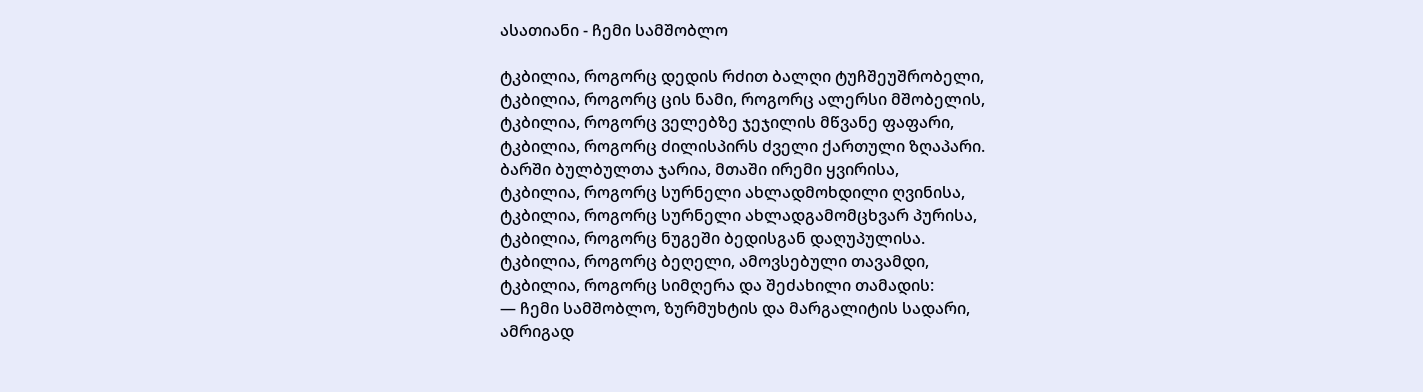ასათიანი - ჩემი სამშობლო

ტკბილია, როგორც დედის რძით ბალღი ტუჩშეუშრობელი,
ტკბილია, როგორც ცის ნამი, როგორც ალერსი მშობელის,
ტკბილია, როგორც ველებზე ჯეჯილის მწვანე ფაფარი,
ტკბილია, როგორც ძილისპირს ძველი ქართული ზღაპარი.
ბარში ბულბულთა ჯარია, მთაში ირემი ყვირისა,
ტკბილია, როგორც სურნელი ახლადმოხდილი ღვინისა,
ტკბილია, როგორც სურნელი ახლადგამომცხვარ პურისა,
ტკბილია, როგორც ნუგეში ბედისგან დაღუპულისა.
ტკბილია, როგორც ბეღელი, ამოვსებული თავამდი,
ტკბილია, როგორც სიმღერა და შეძახილი თამადის:
— ჩემი სამშობლო, ზურმუხტის და მარგალიტის სადარი,
ამრიგად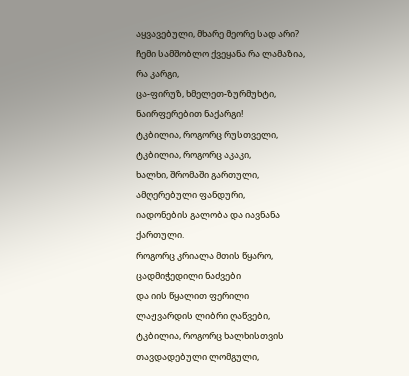აყვავებული, მხარე მეორე სად არი?
ჩემი სამშობლო ქვეყანა რა ლამაზია, რა კარგი,
ცა-ფირუზ, ხმელეთ-ზურმუხტი, ნაირფერებით ნაქარგი!
ტკბილია, როგორც რუსთველი, ტკბილია, როგორც აკაკი,
ხალხი, შრომაში გართული, ამღერებული ფანდური,
იადონების გალობა და იავნანა ქართული.
როგორც კრიალა მთის წყარო, ცადმიჭედილი ნაძვები
და იის წყალით ფერილი ლაჟვარდის ლიბრი ღაწვები,
ტკბილია, როგორც ხალხისთვის თავდადებული ლომგული,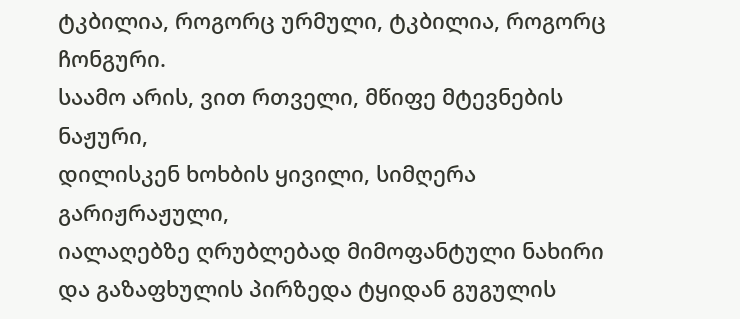ტკბილია, როგორც ურმული, ტკბილია, როგორც ჩონგური.
საამო არის, ვით რთველი, მწიფე მტევნების ნაჟური,
დილისკენ ხოხბის ყივილი, სიმღერა გარიჟრაჟული,
იალაღებზე ღრუბლებად მიმოფანტული ნახირი
და გაზაფხულის პირზედა ტყიდან გუგულის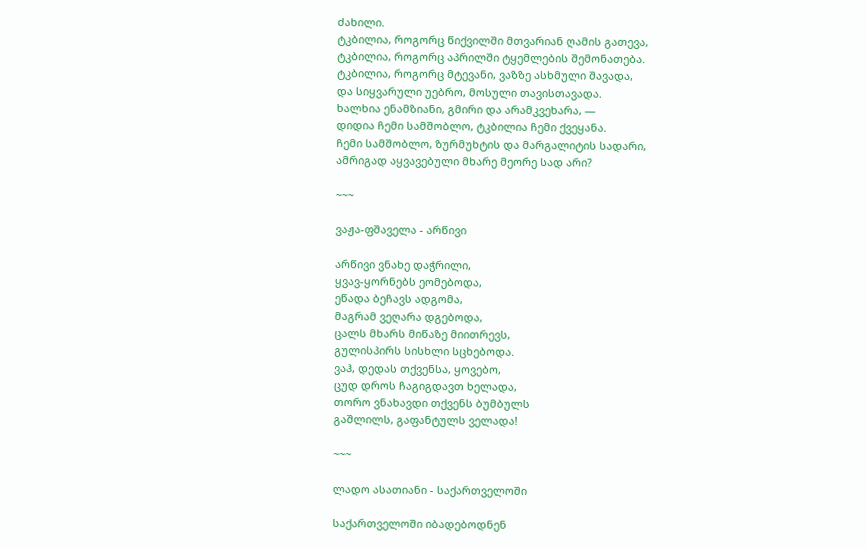ძახილი.
ტკბილია, როგორც წიქვილში მთვარიან ღამის გათევა,
ტკბილია, როგორც აპრილში ტყემლების შემონათება.
ტკბილია, როგორც მტევანი, ვაზზე ასხმული შავადა,
და სიყვარული უებრო, მოსული თავისთავადა.
ხალხია ენამზიანი, გმირი და არამკვეხარა, —
დიდია ჩემი სამშობლო, ტკბილია ჩემი ქვეყანა.
ჩემი სამშობლო, ზურმუხტის და მარგალიტის სადარი,
ამრიგად აყვავებული მხარე მეორე სად არი?

~~~

ვაჟა-ფშაველა - არწივი

არწივი ვნახე დაჭრილი,
ყვავ-ყორნებს ეომებოდა,
ეწადა ბეჩავს ადგომა,
მაგრამ ვეღარა დგებოდა,
ცალს მხარს მიწაზე მიითრევს,
გულისპირს სისხლი სცხებოდა.
ვაჰ, დედას თქვენსა, ყოვებო,
ცუდ დროს ჩაგიგდავთ ხელადა,
თორო ვნახავდი თქვენს ბუმბულს
გაშლილს, გაფანტულს ველადა!

~~~

ლადო ასათიანი - საქართველოში

საქართველოში იბადებოდნენ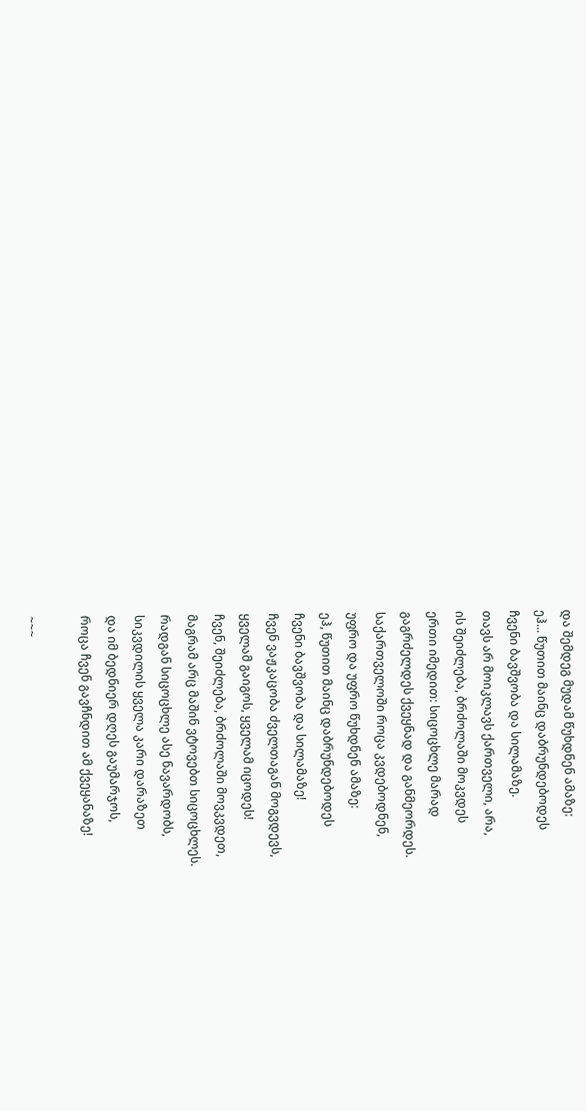და შემდეგ მუდამ წუხდნენ ამაზე:
ეჰ... წუთით მაინც დაბრუნდებოდეს
ჩვენი ბავშვობა და სილამაზე.
თავს არ მოიკლავს ქართველი, არა,
ის შეიძლება, ბრძოლაში მოკვდეს
ერთი იმედით: სიცოცხლე მარად
გაგრძელდეს ქვეყნად და განმეორდეს.
საქართველოში როცა კვდებოდნენ,
უფრო და უფრო წუხდნენ ამაზე:
ეჰ, წუთით მაინც დაბრუნდებოდეს
ჩვენი ბავშვობა და სილამაზე!
ჩვენ ვაჟკაცობა ძველთაგან მოგვდევს,
ყველამ გაიგოს, ყველამ იცოდეს!
ჩვენ, შეიძლება, ბრძოლაში მოვკვდეთ,
მაგრამ არც მაშინ ვტოვებთ სიცოცხლეს.
რადგან სიცოცხლე ასე ნავარდობს,
სიკვდილის ყველა კარი დარაზეთ
და იმ ბედნიერ დღეს გაუმარჯოს,
როცა ჩვენ გავჩნდით ამ ქვეყანაზე!

~~~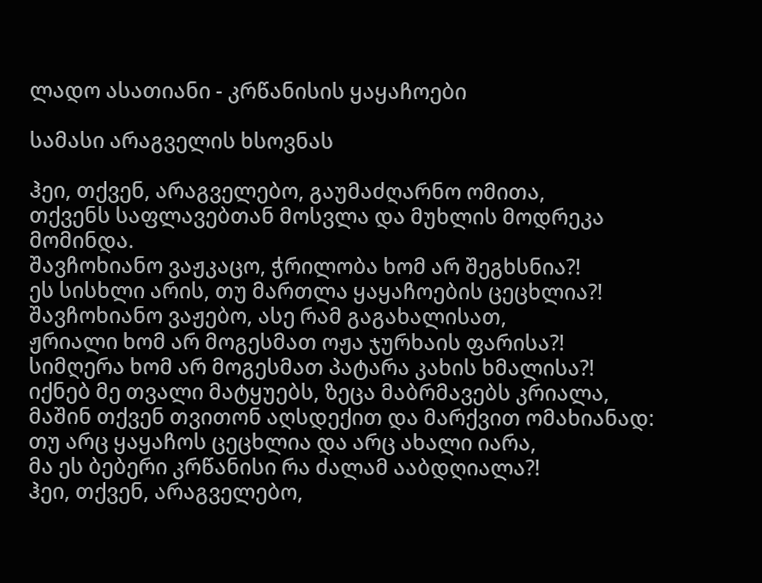ლადო ასათიანი - კრწანისის ყაყაჩოები

სამასი არაგველის ხსოვნას

ჰეი, თქვენ, არაგველებო, გაუმაძღარნო ომითა,
თქვენს საფლავებთან მოსვლა და მუხლის მოდრეკა მომინდა.
შავჩოხიანო ვაჟკაცო, ჭრილობა ხომ არ შეგხსნია?!
ეს სისხლი არის, თუ მართლა ყაყაჩოების ცეცხლია?!
შავჩოხიანო ვაჟებო, ასე რამ გაგახალისათ,
ჟრიალი ხომ არ მოგესმათ ოჟა ჯურხაის ფარისა?!
სიმღერა ხომ არ მოგესმათ პატარა კახის ხმალისა?!
იქნებ მე თვალი მატყუებს, ზეცა მაბრმავებს კრიალა,
მაშინ თქვენ თვითონ აღსდექით და მარქვით ომახიანად:
თუ არც ყაყაჩოს ცეცხლია და არც ახალი იარა,
მა ეს ბებერი კრწანისი რა ძალამ ააბდღიალა?!
ჰეი, თქვენ, არაგველებო,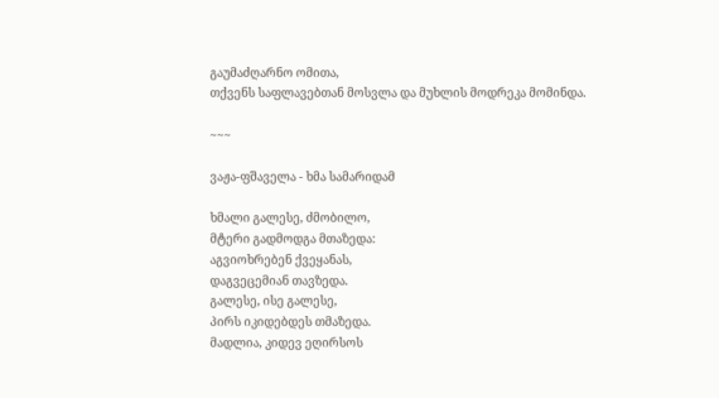გაუმაძღარნო ომითა,
თქვენს საფლავებთან მოსვლა და მუხლის მოდრეკა მომინდა.

~~~

ვაჟა-ფშაველა - ხმა სამარიდამ

ხმალი გალესე, ძმობილო,
მტერი გადმოდგა მთაზედა:
აგვიოხრებენ ქვეყანას,
დაგვეცემიან თავზედა.
გალესე, ისე გალესე,
პირს იკიდებდეს თმაზედა.
მადლია, კიდევ ეღირსოს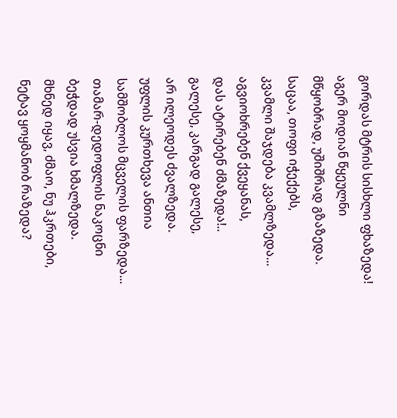გორდას მტრის სისხლი ფხაზედა!
აგერ მოდიან წყეულნი
მწყობრად, უშიშრად გზაზედა.
საცაა, თოფი იჭექებს,
კვამლი შაჯდება კვამლზედა...
აგვიოხრებენ ქვეყანას,
დას ატირებენ ძმაზედა!..
გალესე, კარგად გალესე,
არ ილეოდეს ძვალზედა.
უფლის კურთხევა ანთია
სამშობლოს მცველის ფარზედა...
თამარ-დედოფლის ნაკოცნი
ბეჭდად უსვია ხმალზედა.
მხნედ იყავ, ძმაო, ნუ ჰკრთები,
ნეტავ ყოყმანობ რაზედა?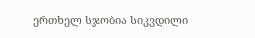ერთხელ სჯობია სიკვდილი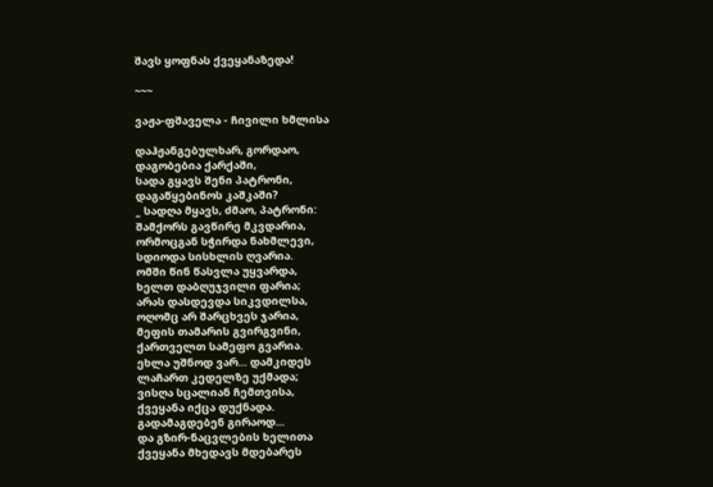შავს ყოფნას ქვეყანაზედა!

~~~

ვაჟა-ფშაველა - ჩივილი ხმლისა

დაჰჟანგებულხარ, გორდაო,
დაგობებია ქარქაში,
სადა გყავს შენი პატრონი,
დაგაწყებინოს კაშკაში?
_ სადღა მყავს, ძმაო, პატრონი:
შამქორს გავწირე მკვდარია,
ორმოცგან სჭირდა ნახმლევი,
სდიოდა სისხლის ღვარია.
ომში წინ წასვლა უყვარდა,
ხელთ დაბღუჯვილი ფარია;
არას დასდევდა სიკვდილსა,
ოღომც არ შარცხვეს ჯარია,
მეფის თამარის გვირგვინი,
ქართველთ სამეფო გვარია.
ეხლა უშნოდ ვარ... დამკიდეს
ლაჩართ კედელზე უქმადა;
ვისღა სცალიან ჩემთვისა,
ქვეყანა იქცა დუქნადა.
გადამაგდებენ გირაოდ...
და გზირ-ნაცვლების ხელითა
ქვეყანა მხედავს მდებარეს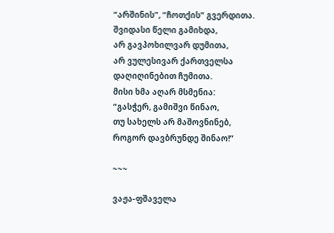“არშინის”, “ჩოთქის” გვერდითა.
შვიდასი წელი გამიხდა,
არ გავპოხილვარ დუმითა,
არ ვულესივარ ქართველსა
დაღიღინებით ჩუმითა.
მისი ხმა აღარ მსმენია:
“გასჭერ, გამიშვი წინაო,
თუ სახელს არ მაშოვნინებ,
როგორ დავბრუნდე შინაო!”

~~~

ვაჟა-ფშაველა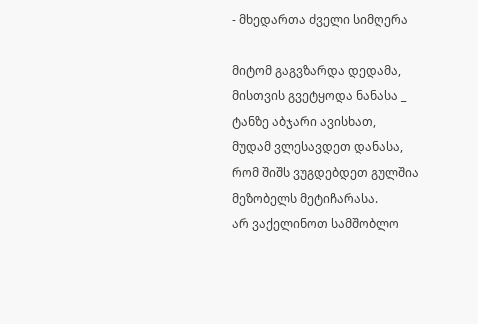- მხედართა ძველი სიმღერა

მიტომ გაგვზარდა დედამა,
მისთვის გვეტყოდა ნანასა _
ტანზე აბჯარი ავისხათ,
მუდამ ვლესავდეთ დანასა,
რომ შიშს ვუგდებდეთ გულშია
მეზობელს მეტიჩარასა.
არ ვაქელინოთ სამშობლო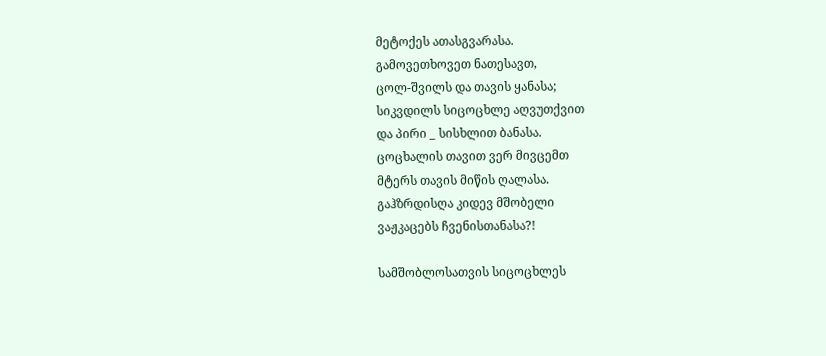მეტოქეს ათასგვარასა.
გამოვეთხოვეთ ნათესავთ,
ცოლ-შვილს და თავის ყანასა;
სიკვდილს სიცოცხლე აღვუთქვით
და პირი _ სისხლით ბანასა.
ცოცხალის თავით ვერ მივცემთ
მტერს თავის მიწის ღალასა.
გაჰზრდისღა კიდევ მშობელი
ვაჟკაცებს ჩვენისთანასა?!

სამშობლოსათვის სიცოცხლეს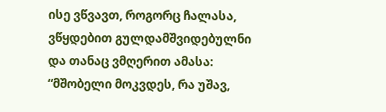ისე ვწვავთ, როგორც ჩალასა,
ვწყდებით გულდამშვიდებულნი
და თანაც ვმღერით ამასა:
“მშობელი მოკვდეს, რა უშავ,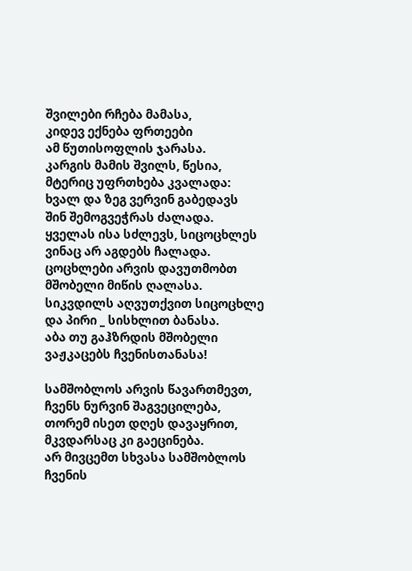შვილები რჩება მამასა,
კიდევ ექნება ფრთეები
ამ წუთისოფლის ჯარასა.
კარგის მამის შვილს, წესია,
მტერიც უფრთხება კვალადა:
ხვალ და ზეგ ვერვინ გაბედავს
შინ შემოგვეჭრას ძალადა.
ყველას ისა სძლევს, სიცოცხლეს
ვინაც არ აგდებს ჩალადა.
ცოცხლები არვის დავუთმობთ
მშობელი მიწის ღალასა.
სიკვდილს აღვუთქვით სიცოცხლე
და პირი _ სისხლით ბანასა.
აბა თუ გაჰზრდის მშობელი
ვაჟკაცებს ჩვენისთანასა!

სამშობლოს არვის წავართმევთ,
ჩვენს ნურვინ შაგვეცილება,
თორემ ისეთ დღეს დავაყრით,
მკვდარსაც კი გაეცინება.
არ მივცემთ სხვასა სამშობლოს
ჩვენის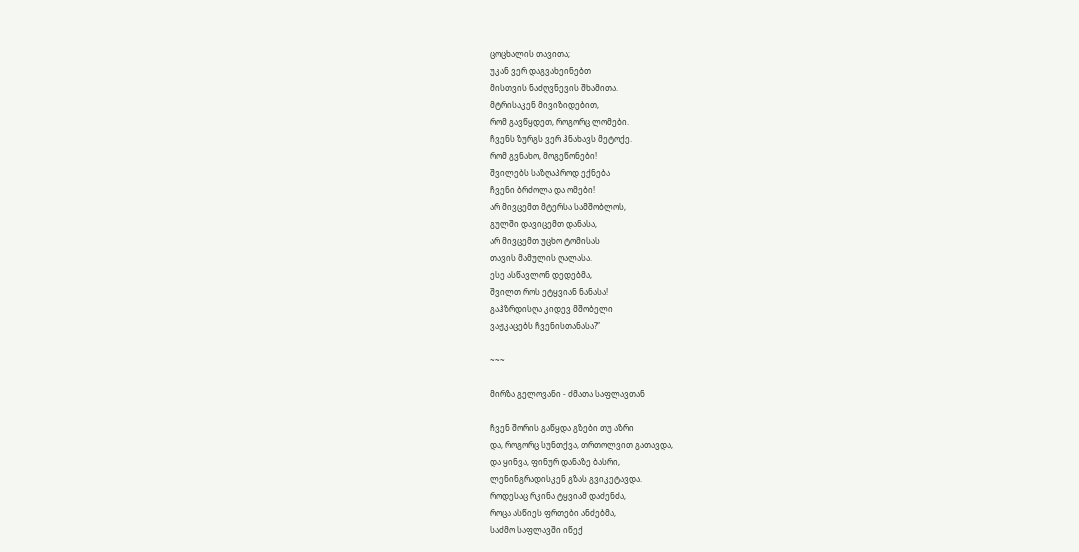ცოცხალის თავითა;
უკან ვერ დაგვახეინებთ
მისთვის ნაძღვნევის შხამითა.
მტრისაკენ მივიზიდებით,
რომ გავწყდეთ, როგორც ლომები.
ჩვენს ზურგს ვერ ჰნახავს მეტოქე.
რომ გვნახო, მოგეწონები!
შვილებს საზღაპროდ ექნება
ჩვენი ბრძოლა და ომები!
არ მივცემთ მტერსა სამშობლოს,
გულში დავიცემთ დანასა,
არ მივცემთ უცხო ტომისას
თავის მამულის ღალასა.
ესე ასწავლონ დედებმა,
შვილთ როს ეტყვიან ნანასა!
გაჰზრდისღა კიდევ მშობელი
ვაჟკაცებს ჩვენისთანასა?”

~~~

მირზა გელოვანი - ძმათა საფლავთან

ჩვენ შორის გაწყდა გზები თუ აზრი
და, როგორც სუნთქვა, თრთოლვით გათავდა,
და ყინვა, ფინურ დანაზე ბასრი,
ლენინგრადისკენ გზას გვიკეტავდა.
როდესაც რკინა ტყვიამ დაძენძა,
როცა ასწიეს ფრთები ანძებმა,
საძმო საფლავში იწექ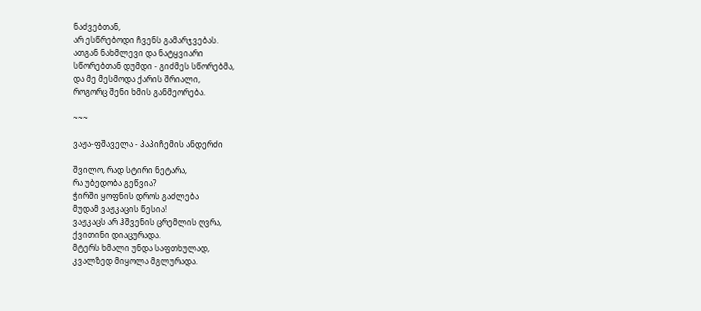ნაძვებთან,
არ ესწრებოდი ჩვენს გამარჯვებას.
ათგან ნახმლევი და ნატყვიარი
სწორებთან დუმდი - გიძმეს სწორებმა,
და მე მესმოდა ქარის შრიალი,
როგორც შენი ხმის განმეორება.

~~~

ვაჟა-ფშაველა - პაპიჩემის ანდერძი

შვილო, რად სტირი ნეტარა,
რა უბედობა გეწვია?
ჭირში ყოფნის დროს გაძლება
მუდამ ვაჟკაცის წესია!
ვაჟკაცს არ ჰშვენის ცრემლის ღვრა,
ქვითინი დიაცურადა.
მტერს ხმალი უნდა საფთხულად,
კვალზედ მიყოლა მგლურადა.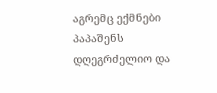აგრემც ექმნები პაპაშენს
დღეგრძელიო და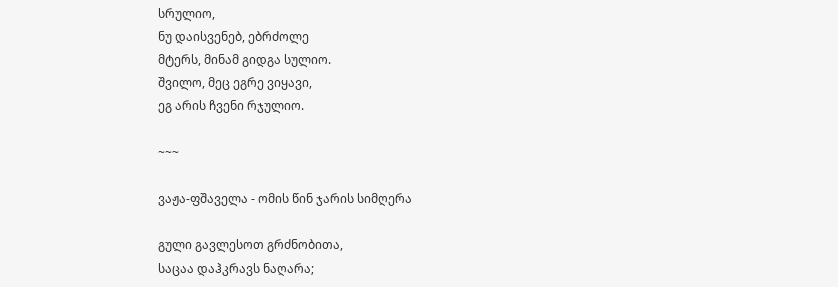სრულიო,
ნუ დაისვენებ, ებრძოლე
მტერს, მინამ გიდგა სულიო.
შვილო, მეც ეგრე ვიყავი,
ეგ არის ჩვენი რჯულიო.

~~~

ვაჟა-ფშაველა - ომის წინ ჯარის სიმღერა

გული გავლესოთ გრძნობითა,
საცაა დაჰკრავს ნაღარა;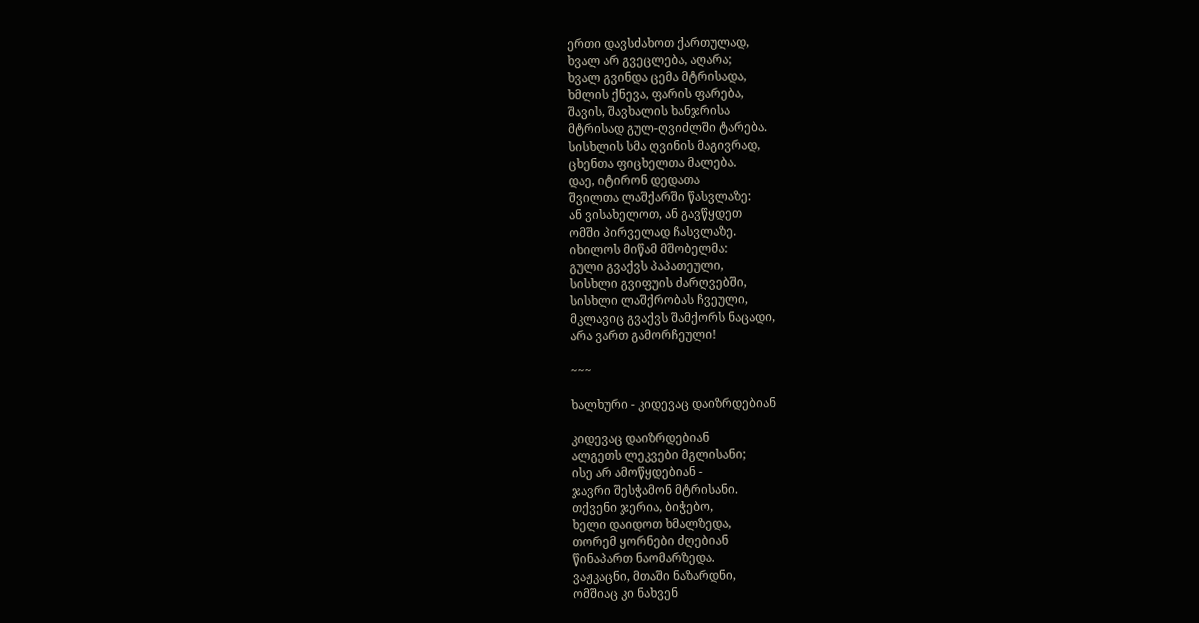ერთი დავსძახოთ ქართულად,
ხვალ არ გვეცლება, აღარა;
ხვალ გვინდა ცემა მტრისადა,
ხმლის ქნევა, ფარის ფარება,
შავის, შავხალის ხანჯრისა
მტრისად გულ-ღვიძლში ტარება.
სისხლის სმა ღვინის მაგივრად,
ცხენთა ფიცხელთა მალება.
დაე, იტირონ დედათა
შვილთა ლაშქარში წასვლაზე:
ან ვისახელოთ, ან გავწყდეთ
ომში პირველად ჩასვლაზე.
იხილოს მიწამ მშობელმა:
გული გვაქვს პაპათეული,
სისხლი გვიფუის ძარღვებში,
სისხლი ლაშქრობას ჩვეული,
მკლავიც გვაქვს შამქორს ნაცადი,
არა ვართ გამორჩეული!

~~~

ხალხური - კიდევაც დაიზრდებიან

კიდევაც დაიზრდებიან
ალგეთს ლეკვები მგლისანი;
ისე არ ამოწყდებიან -
ჯავრი შესჭამონ მტრისანი.
თქვენი ჯერია, ბიჭებო,
ხელი დაიდოთ ხმალზედა,
თორემ ყორნები ძღებიან
წინაპართ ნაომარზედა.
ვაჟკაცნი, მთაში ნაზარდნი,
ომშიაც კი ნახვენ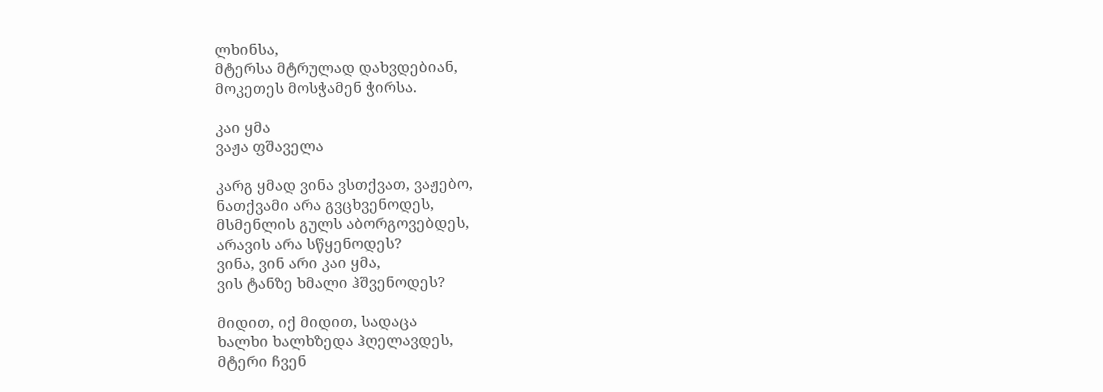ლხინსა,
მტერსა მტრულად დახვდებიან,
მოკეთეს მოსჭამენ ჭირსა.

კაი ყმა
ვაჟა ფშაველა

კარგ ყმად ვინა ვსთქვათ, ვაჟებო,
ნათქვამი არა გვცხვენოდეს,
მსმენლის გულს აბორგოვებდეს,
არავის არა სწყენოდეს?
ვინა, ვინ არი კაი ყმა,
ვის ტანზე ხმალი ჰშვენოდეს?

მიდით, იქ მიდით, სადაცა
ხალხი ხალხზედა ჰღელავდეს,
მტერი ჩვენ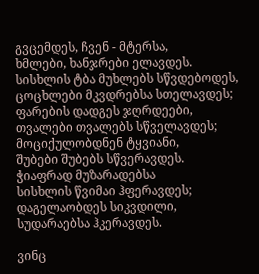გვცემდეს, ჩვენ - მტერსა,
ხმლები, ხანჯრები ელავდეს.
სისხლის ტბა მუხლებს სწვდებოდეს,
ცოცხლები მკვდრებსა სთელავდეს;
ფარების დადგეს ჯღრდეები,
თვალები თვალებს სწველავდეს;
მოციქულობდნენ ტყვიანი,
შუბები შუბებს სწვერავდეს.
ჭიაფრად მუზარადებსა
სისხლის წვიმაი ჰფერავდეს;
დაგელაობდეს სიკვდილი,
სუდარაებსა ჰკერავდეს.

ვინც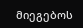მიეგებოს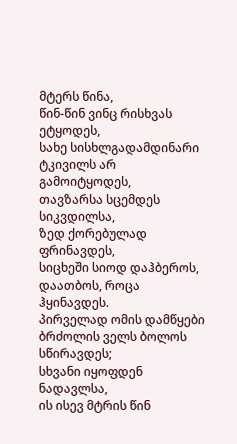მტერს წინა,
წინ-წინ ვინც რისხვას ეტყოდეს,
სახე სისხლგადამდინარი
ტკივილს არ გამოიტყოდეს,
თავზარსა სცემდეს სიკვდილსა,
ზედ ქორებულად ფრინავდეს,
სიცხეში სიოდ დაჰბეროს,
დაათბოს, როცა ჰყინავდეს.
პირველად ომის დამწყები
ბრძოლის ველს ბოლოს სწირავდეს;
სხვანი იყოფდენ ნადავლსა,
ის ისევ მტრის წინ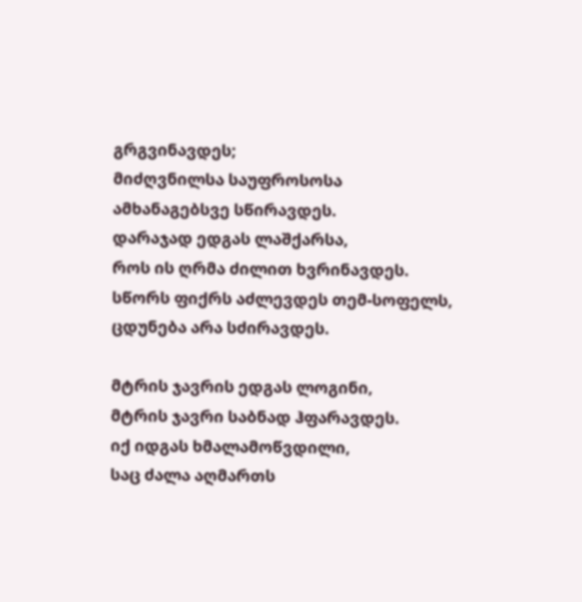გრგვინავდეს;
მიძღვნილსა საუფროსოსა
ამხანაგებსვე სწირავდეს.
დარაჯად ედგას ლაშქარსა,
როს ის ღრმა ძილით ხვრინავდეს.
სწორს ფიქრს აძლევდეს თემ-სოფელს,
ცდუნება არა სძირავდეს.

მტრის ჯავრის ედგას ლოგინი,
მტრის ჯავრი საბნად ჰფარავდეს.
იქ იდგას ხმალამოწვდილი,
საც ძალა აღმართს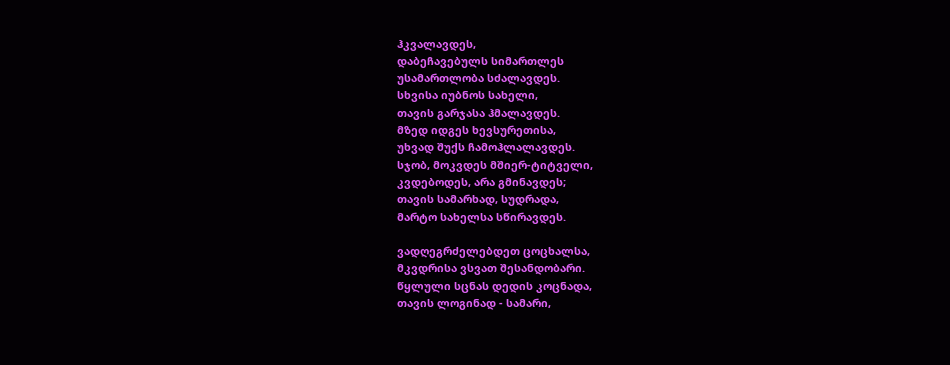ჰკვალავდეს,
დაბეჩავებულს სიმართლეს
უსამართლობა სძალავდეს.
სხვისა იუბნოს სახელი,
თავის გარჯასა ჰმალავდეს.
მზედ იდგეს ხევსურეთისა,
უხვად შუქს ჩამოჰლალავდეს.
სჯობ, მოკვდეს მშიერ-ტიტველი,
კვდებოდეს, არა გმინავდეს;
თავის სამარხად, სუდრადა,
მარტო სახელსა სწირავდეს.

ვადღეგრძელებდეთ ცოცხალსა,
მკვდრისა ვსვათ შესანდობარი.
წყლული სცნას დედის კოცნადა,
თავის ლოგინად - სამარი,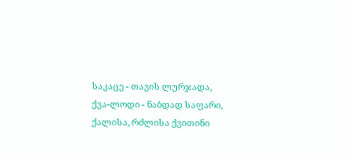საკაცე - თავის ლურჯადა,
ქვა-ლოდი - ნაბდად საფარი,
ქალისა, რძლისა ქვითინი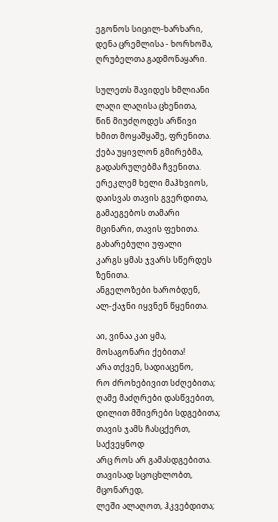ეგონოს სიცილ-ხარხარი,
დენა ცრემლისა - ხორხოშა,
ღრუბელთა გადმონაყარი.

სულეთს შავიდეს ხმლიანი
ლაღი ლაღისა ცხენითა,
წინ მიუძღოდეს არწივი
ხმით მოყაშყაშე, ფრენითა.
ქება უყივლონ გმირებმა,
გადასრულებმა ჩვენითა.
ერეკლემ ხელი მაჰხვიოს,
დაისვას თავის გვერდითა,
გამაეგებოს თამარი
მცინარი, თავის ფეხითა.
გახარებული უფალი
კარგს ყმას ჯვარს სწერდეს ზენითა.
ანგელოზები ხარობდენ,
ალ-ქაჯნი იყვნენ წყენითა.

აი, ვინაა კაი ყმა,
მოსაგონარი ქებითა!
არა თქვენ, სადიაცენო,
რო ძროხებივით სძღებითა;
ღამე მაძღრები დასწვებით,
დილით მშივრები სდგებითა;
თავის ჯამს ჩასცქერთ, საქვეყნოდ
არც როს არ გამასდგებითა.
თავისად სცოცხლობთ, მცონარედ,
ლეში ალაღოთ, ჰკვებდითა;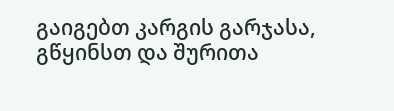გაიგებთ კარგის გარჯასა,
გწყინსთ და შურითა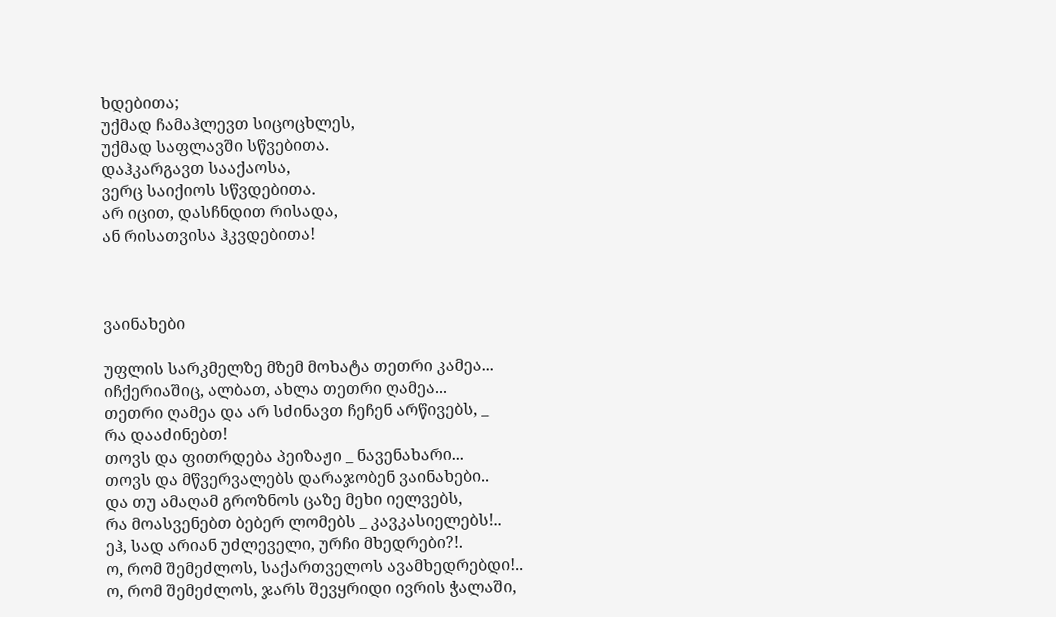ხდებითა;
უქმად ჩამაჰლევთ სიცოცხლეს,
უქმად საფლავში სწვებითა.
დაჰკარგავთ სააქაოსა,
ვერც საიქიოს სწვდებითა.
არ იცით, დასჩნდით რისადა,
ან რისათვისა ჰკვდებითა!



ვაინახები

უფლის სარკმელზე მზემ მოხატა თეთრი კამეა...
იჩქერიაშიც, ალბათ, ახლა თეთრი ღამეა...
თეთრი ღამეა და არ სძინავთ ჩეჩენ არწივებს, _
რა დააძინებთ!
თოვს და ფითრდება პეიზაჟი _ ნავენახარი...
თოვს და მწვერვალებს დარაჯობენ ვაინახები..
და თუ ამაღამ გროზნოს ცაზე მეხი იელვებს,
რა მოასვენებთ ბებერ ლომებს _ კავკასიელებს!..
ეჰ, სად არიან უძლეველი, ურჩი მხედრები?!.
ო, რომ შემეძლოს, საქართველოს ავამხედრებდი!..
ო, რომ შემეძლოს, ჯარს შევყრიდი ივრის ჭალაში,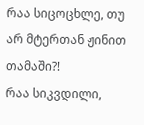რაა სიცოცხლე, თუ არ მტერთან ჟინით თამაში?!
რაა სიკვდილი,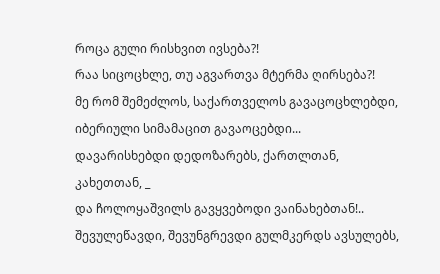როცა გული რისხვით ივსება?!
რაა სიცოცხლე, თუ აგვართვა მტერმა ღირსება?!
მე რომ შემეძლოს, საქართველოს გავაცოცხლებდი,
იბერიული სიმამაცით გავაოცებდი...
დავარისხებდი დედოზარებს, ქართლთან, კახეთთან, _
და ჩოლოყაშვილს გავყვებოდი ვაინახებთან!..
შევულეწავდი, შევუნგრევდი გულმკერდს ავსულებს,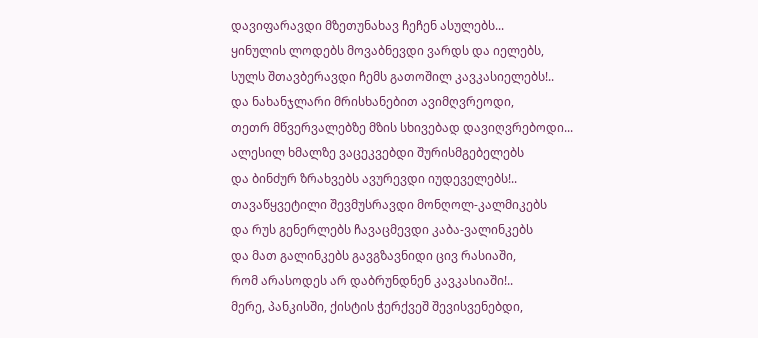დავიფარავდი მზეთუნახავ ჩეჩენ ასულებს...
ყინულის ლოდებს მოვაბნევდი ვარდს და იელებს,
სულს შთავბერავდი ჩემს გათოშილ კავკასიელებს!..
და ნახანჯლარი მრისხანებით ავიმღვრეოდი,
თეთრ მწვერვალებზე მზის სხივებად დავიღვრებოდი...
ალესილ ხმალზე ვაცეკვებდი შურისმგებელებს
და ბინძურ ზრახვებს ავურევდი იუდეველებს!..
თავაწყვეტილი შევმუსრავდი მონღოლ-კალმიკებს
და რუს გენერლებს ჩავაცმევდი კაბა-ვალინკებს
და მათ გალინკებს გავგზავნიდი ცივ რასიაში,
რომ არასოდეს არ დაბრუნდნენ კავკასიაში!..
მერე, პანკისში, ქისტის ჭერქვეშ შევისვენებდი,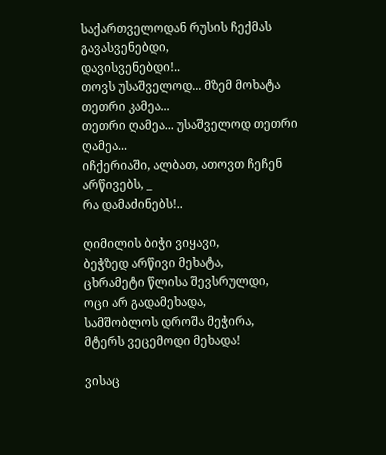საქართველოდან რუსის ჩექმას გავასვენებდი,
დავისვენებდი!..
თოვს უსაშველოდ... მზემ მოხატა თეთრი კამეა...
თეთრი ღამეა... უსაშველოდ თეთრი ღამეა...
იჩქერიაში, ალბათ, ათოვთ ჩეჩენ არწივებს, _
რა დამაძინებს!..

ღიმილის ბიჭი ვიყავი,
ბეჭზედ არწივი მეხატა,
ცხრამეტი წლისა შევსრულდი,
ოცი არ გადამეხადა,
სამშობლოს დროშა მეჭირა,
მტერს ვეცემოდი მეხადა!

ვისაც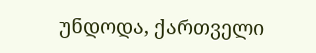უნდოდა, ქართველი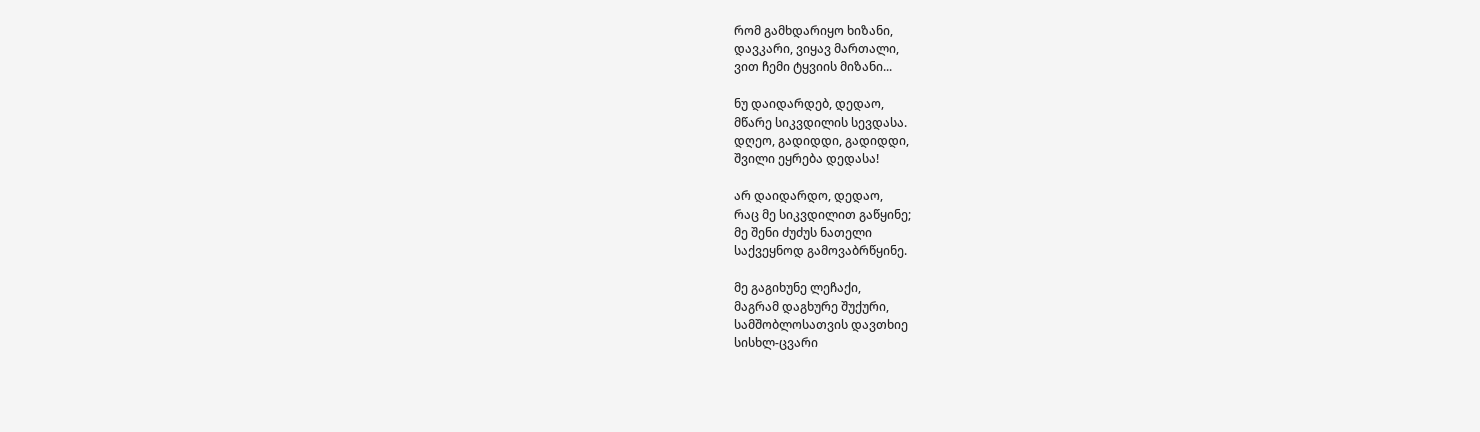რომ გამხდარიყო ხიზანი,
დავკარი, ვიყავ მართალი,
ვით ჩემი ტყვიის მიზანი...

ნუ დაიდარდებ, დედაო,
მწარე სიკვდილის სევდასა.
დღეო, გადიდდი, გადიდდი,
შვილი ეყრება დედასა!

არ დაიდარდო, დედაო,
რაც მე სიკვდილით გაწყინე;
მე შენი ძუძუს ნათელი
საქვეყნოდ გამოვაბრწყინე.

მე გაგიხუნე ლეჩაქი,
მაგრამ დაგხურე შუქური,
სამშობლოსათვის დავთხიე
სისხლ-ცვარი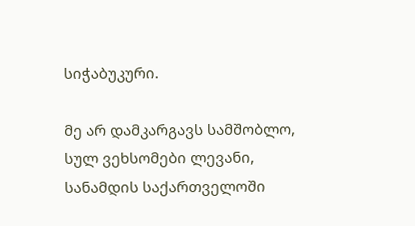სიჭაბუკური.

მე არ დამკარგავს სამშობლო,
სულ ვეხსომები ლევანი,
სანამდის საქართველოში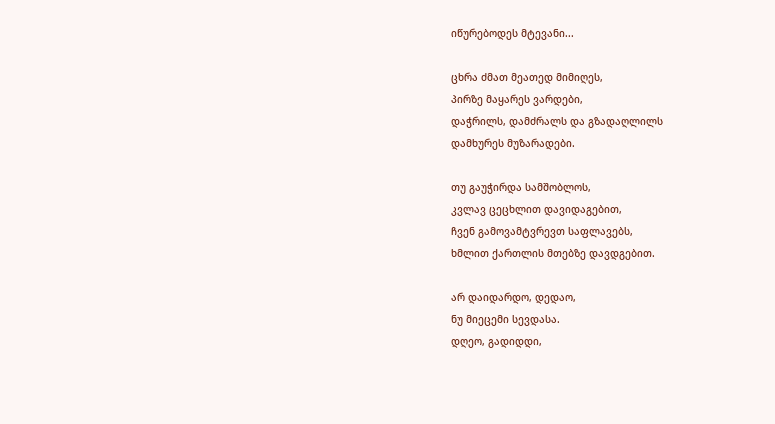იწურებოდეს მტევანი...

ცხრა ძმათ მეათედ მიმიღეს,
პირზე მაყარეს ვარდები,
დაჭრილს, დამძრალს და გზადაღლილს
დამხურეს მუზარადები.

თუ გაუჭირდა სამშობლოს,
კვლავ ცეცხლით დავიდაგებით,
ჩვენ გამოვამტვრევთ საფლავებს,
ხმლით ქართლის მთებზე დავდგებით.

არ დაიდარდო, დედაო,
ნუ მიეცემი სევდასა.
დღეო, გადიდდი,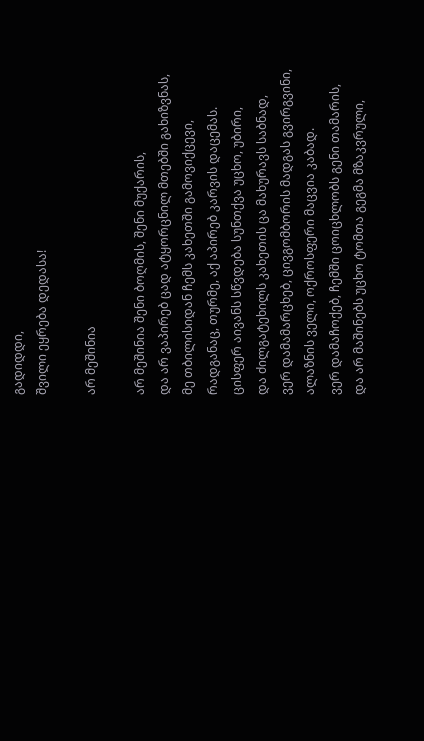გადიდდი,
შვილი ეყრება დედასა!

არ მეშინია

არ მეშინია შენი ბოღმის, შენი მუქარის,
და არ ვაპირებ ცად ატყორცნილ მთებში გახიზვნას,
მე თბილისიდან ჩემს კახეთში გამოვიქცევი,
რადგანაც, თურმე, აქ აპირებ კარვის დაცემას.
ცისფერ აივანს სწვდება სუნთქვა უცხო, უბირი,
და ძილგატეხილს კახეთის ცა მახურავს საბნად,
ვერ დამამარცხებ, ცივგომბორის მადგას გვირგვინი,
ალაზნის ველი, ოქროსფერი მაცვია კაბად.
ვერ დამაჩოქებ, ჩემში ცოიცხლობს გენი თამარის,
და არ მაშინებს უცხო ტომთა გეგმა მზაკვრული,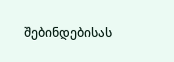შებინდებისას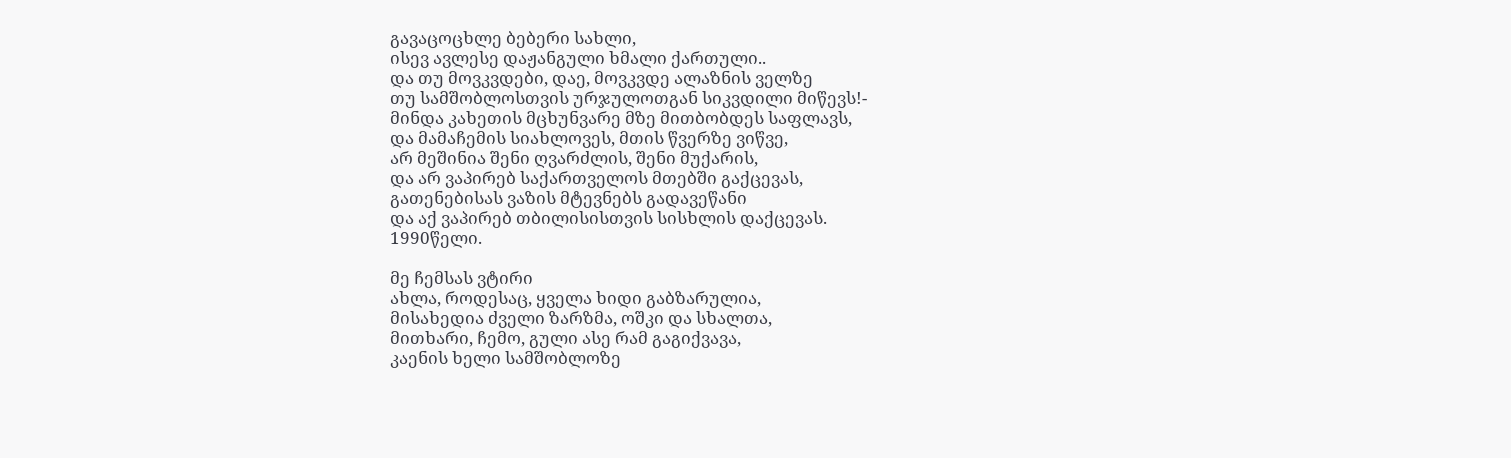გავაცოცხლე ბებერი სახლი,
ისევ ავლესე დაჟანგული ხმალი ქართული..
და თუ მოვკვდები, დაე, მოვკვდე ალაზნის ველზე
თუ სამშობლოსთვის ურჯულოთგან სიკვდილი მიწევს!-
მინდა კახეთის მცხუნვარე მზე მითბობდეს საფლავს,
და მამაჩემის სიახლოვეს, მთის წვერზე ვიწვე,
არ მეშინია შენი ღვარძლის, შენი მუქარის,
და არ ვაპირებ საქართველოს მთებში გაქცევას,
გათენებისას ვაზის მტევნებს გადავეწანი
და აქ ვაპირებ თბილისისთვის სისხლის დაქცევას.
1990წელი.

მე ჩემსას ვტირი
ახლა, როდესაც, ყველა ხიდი გაბზარულია,
მისახედია ძველი ზარზმა, ოშკი და სხალთა,
მითხარი, ჩემო, გული ასე რამ გაგიქვავა,
კაენის ხელი სამშობლოზე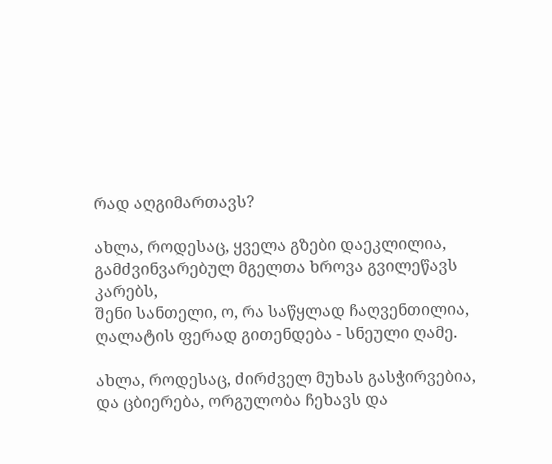რად აღგიმართავს?

ახლა, როდესაც, ყველა გზები დაეკლილია,
გამძვინვარებულ მგელთა ხროვა გვილეწავს კარებს,
შენი სანთელი, ო, რა საწყლად ჩაღვენთილია,
ღალატის ფერად გითენდება - სნეული ღამე.

ახლა, როდესაც, ძირძველ მუხას გასჭირვებია,
და ცბიერება, ორგულობა ჩეხავს და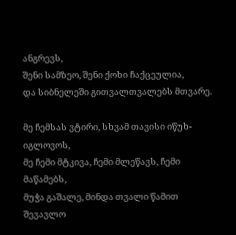ანგრევს,
შენი სამზეო, შენი ქოხი ჩაქცეულია,
და სიბნელეში გითვალთვალებს მთვარე.

მე ჩემსას ვტირი, სხვამ თავისი იწუხ-იგლოვოს,
მე ჩემი მტკივა, ჩემი მლეწავს, ჩემი მაწამებს,
მუჭა გაშალე, მინდა თვალი წამით შევავლო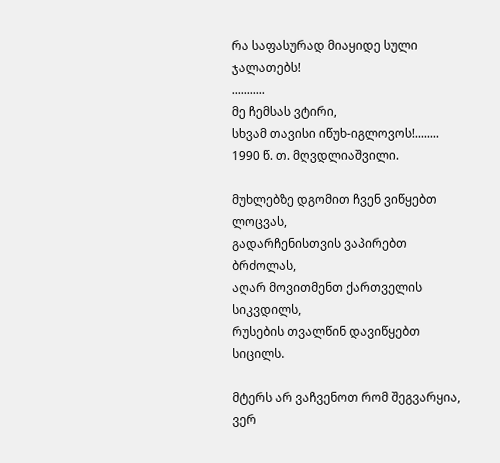რა საფასურად მიაყიდე სული ჯალათებს!
...........
მე ჩემსას ვტირი,
სხვამ თავისი იწუხ-იგლოვოს!........
1990 წ. თ. მღვდლიაშვილი.

მუხლებზე დგომით ჩვენ ვიწყებთ ლოცვას,
გადარჩენისთვის ვაპირებთ ბრძოლას,
აღარ მოვითმენთ ქართველის სიკვდილს,
რუსების თვალწინ დავიწყებთ სიცილს.

მტერს არ ვაჩვენოთ რომ შეგვარყია,
ვერ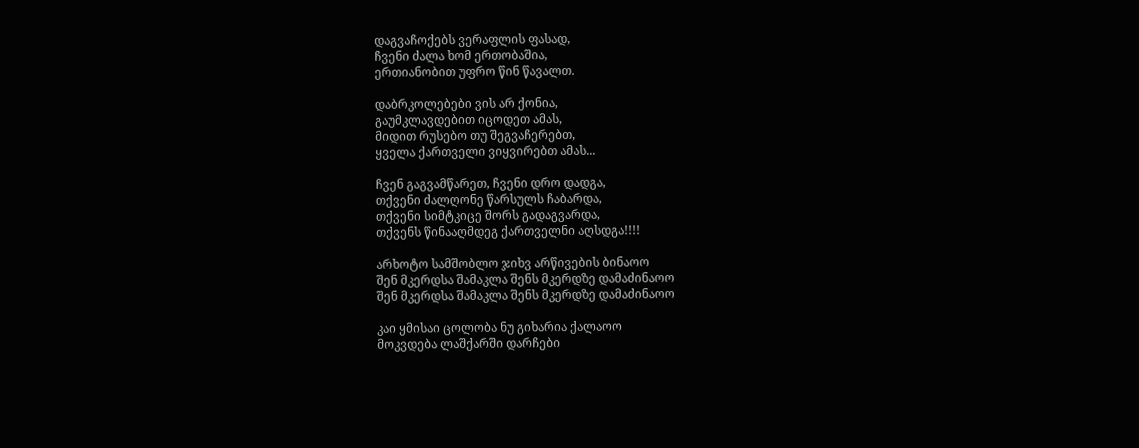დაგვაჩოქებს ვერაფლის ფასად,
ჩვენი ძალა ხომ ერთობაშია,
ერთიანობით უფრო წინ წავალთ.

დაბრკოლებები ვის არ ქონია,
გაუმკლავდებით იცოდეთ ამას,
მიდით რუსებო თუ შეგვაჩერებთ,
ყველა ქართველი ვიყვირებთ ამას...

ჩვენ გაგვამწარეთ, ჩვენი დრო დადგა,
თქვენი ძალღონე წარსულს ჩაბარდა,
თქვენი სიმტკიცე შორს გადაგვარდა,
თქვენს წინააღმდეგ ქართველნი აღსდგა!!!!

არხოტო სამშობლო ჯიხვ არწივების ბინაოო
შენ მკერდსა შამაკლა შენს მკერდზე დამაძინაოო
შენ მკერდსა შამაკლა შენს მკერდზე დამაძინაოო

კაი ყმისაი ცოლობა ნუ გიხარია ქალაოო
მოკვდება ლაშქარში დარჩები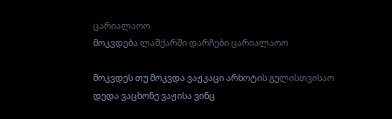ცარიალაოო
მოკვდება ლაშქარში დარჩები ცარიალაოო

მოკვდეს თუ მოკვდა ვაჟკაცი არხოტის გულისთვისაო
დედა ვაცხონე ვაჟისა ვინც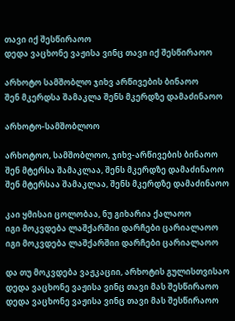თავი იქ შესწირაოო
დედა ვაცხონე ვაჟისა ვინც თავი იქ შესწირაოო

არხოტო სამშობლო ჯიხვ არწივების ბინაოო
შენ მკერდსა შამაკლა შენს მკერდზე დამაძინაოო

არხოტო-სამშობლოო

არხოტოო, სამშობლოო, ჯიხვ-არწივების ბინაოო
შენ მტერსა შამაკლაა, შენს მკერდზე დამაძინაოო
შენ მტერსაა შამაკლაა, შენს მკერდზე დამაძინაოო

კაი ყმისაი ცოლობაა, ნუ გიხარია ქალაოო
იგი მოკვდება ლაშქარშიი დარჩები ცარიალაოო
იგი მოკვდება ლაშქარშიი დარჩები ცარიალაოო

და თუ მოკვდება ვაჟკაციი, არხოტის გულისთვისაო
დედა ვაცხონე ვაჟისა ვინც თავი მას შესწირაოო
დედა ვაცხონე ვაჟისა ვინც თავი მას შესწირაოო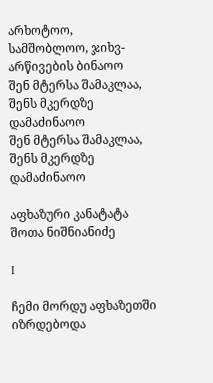არხოტოო, სამშობლოო, ჯიხვ-არწივების ბინაოო
შენ მტერსა შამაკლაა, შენს მკერდზე დამაძინაოო
შენ მტერსა შამაკლაა, შენს მკერდზე დამაძინაოო

აფხაზური კანატატა
შოთა ნიშნიანიძე

I

ჩემი მორდუ აფხაზეთში იზრდებოდა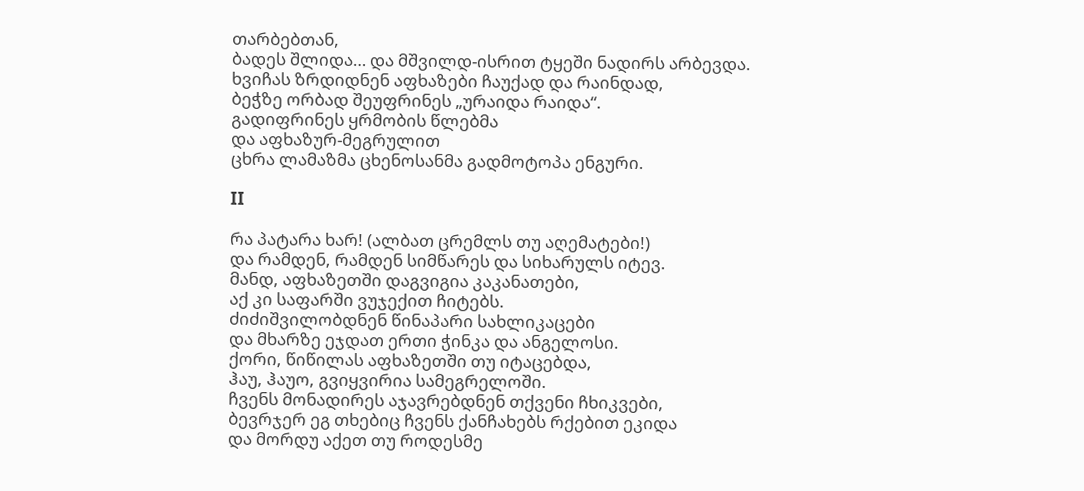თარბებთან,
ბადეს შლიდა… და მშვილდ-ისრით ტყეში ნადირს არბევდა.
ხვიჩას ზრდიდნენ აფხაზები ჩაუქად და რაინდად,
ბეჭზე ორბად შეუფრინეს „ურაიდა რაიდა“.
გადიფრინეს ყრმობის წლებმა
და აფხაზურ-მეგრულით
ცხრა ლამაზმა ცხენოსანმა გადმოტოპა ენგური.

II

რა პატარა ხარ! (ალბათ ცრემლს თუ აღემატები!)
და რამდენ, რამდენ სიმწარეს და სიხარულს იტევ.
მანდ, აფხაზეთში დაგვიგია კაკანათები,
აქ კი საფარში ვუჯექით ჩიტებს.
ძიძიშვილობდნენ წინაპარი სახლიკაცები
და მხარზე ეჯდათ ერთი ჭინკა და ანგელოსი.
ქორი, წიწილას აფხაზეთში თუ იტაცებდა,
ჰაუ, ჰაუო, გვიყვირია სამეგრელოში.
ჩვენს მონადირეს აჯავრებდნენ თქვენი ჩხიკვები,
ბევრჯერ ეგ თხებიც ჩვენს ქანჩახებს რქებით ეკიდა
და მორდუ აქეთ თუ როდესმე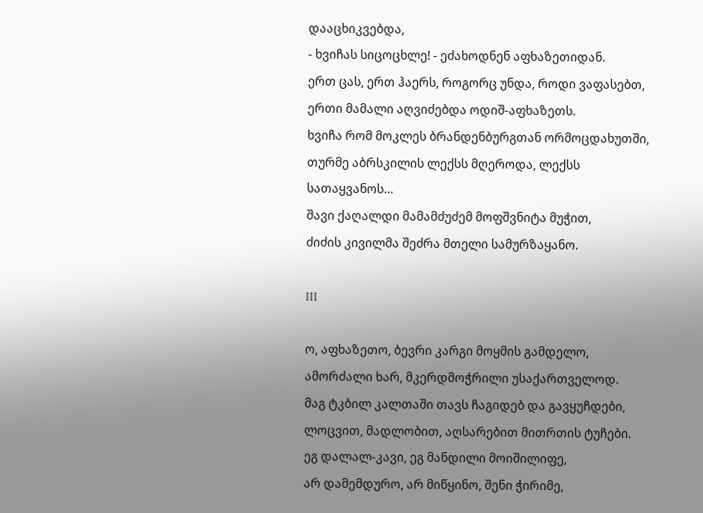დააცხიკვებდა,
- ხვიჩას სიცოცხლე! - ეძახოდნენ აფხაზეთიდან.
ერთ ცას, ერთ ჰაერს, როგორც უნდა, როდი ვაფასებთ,
ერთი მამალი აღვიძებდა ოდიშ-აფხაზეთს.
ხვიჩა რომ მოკლეს ბრანდენბურგთან ორმოცდახუთში,
თურმე აბრსკილის ლექსს მღეროდა, ლექსს სათაყვანოს…
შავი ქაღალდი მამამძუძემ მოფშვნიტა მუჭით,
ძიძის კივილმა შეძრა მთელი სამურზაყანო.

III

ო, აფხაზეთო, ბევრი კარგი მოყმის გამდელო,
ამორძალი ხარ, მკერდმოჭრილი უსაქართველოდ.
მაგ ტკბილ კალთაში თავს ჩაგიდებ და გავყუჩდები,
ლოცვით, მადლობით, აღსარებით მითრთის ტუჩები.
ეგ დალალ-კავი, ეგ მანდილი მოიშილიფე,
არ დამემდურო, არ მიწყინო, შენი ჭირიმე,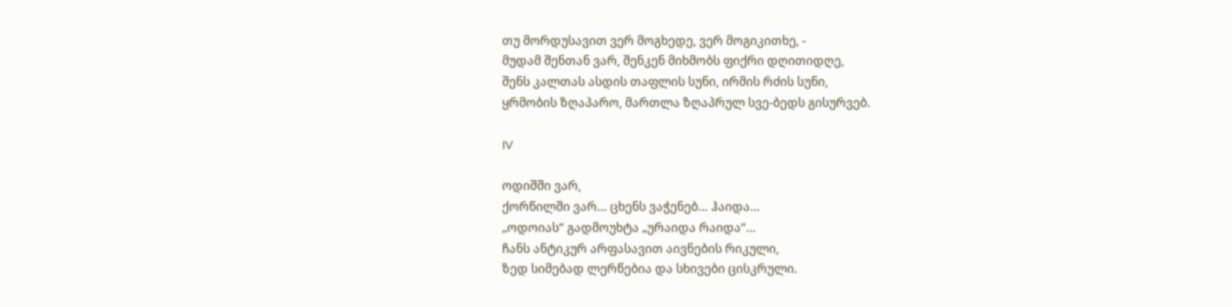თუ მორდუსავით ვერ მოგხედე, ვერ მოგიკითხე, -
მუდამ შენთან ვარ, შენკენ მიხმობს ფიქრი დღითიდღე,
შენს კალთას ასდის თაფლის სუნი, ირმის რძის სუნი,
ყრმობის ზღაპარო, მართლა ზღაპრულ სვე-ბედს გისურვებ.

IV

ოდიშში ვარ,
ქორწილში ვარ… ცხენს ვაჭენებ… ჰაიდა…
„ოდოიას“ გადმოუხტა „ურაიდა რაიდა“…
ჩანს ანტიკურ არფასავით აივნების რიკული,
ზედ სიმებად ლერწებია და სხივები ცისკრული.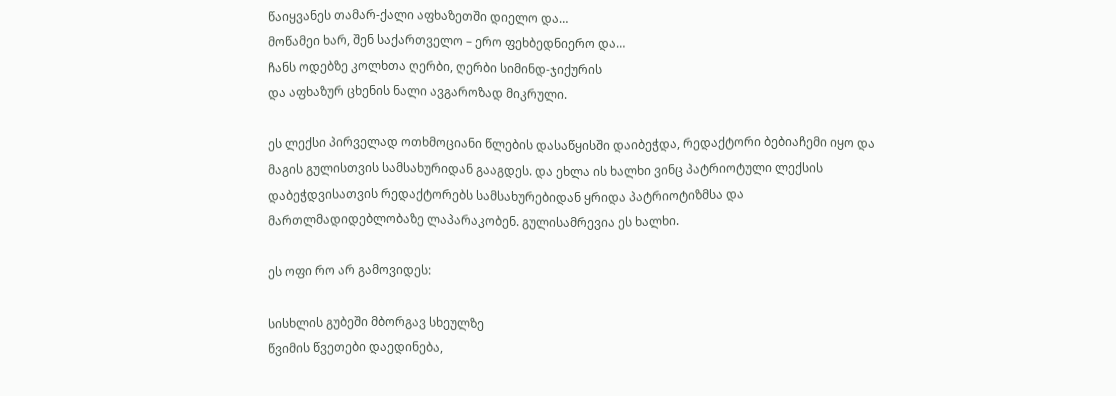წაიყვანეს თამარ-ქალი აფხაზეთში დიელო და…
მოწამეი ხარ, შენ საქართველო – ერო ფეხბედნიერო და…
ჩანს ოდებზე კოლხთა ღერბი, ღერბი სიმინდ-ჯიქურის
და აფხაზურ ცხენის ნალი ავგაროზად მიკრული.

ეს ლექსი პირველად ოთხმოციანი წლების დასაწყისში დაიბეჭდა, რედაქტორი ბებიაჩემი იყო და მაგის გულისთვის სამსახურიდან გააგდეს. და ეხლა ის ხალხი ვინც პატრიოტული ლექსის დაბეჭდვისათვის რედაქტორებს სამსახურებიდან ყრიდა პატრიოტიზმსა და მართლმადიდებლობაზე ლაპარაკობენ. გულისამრევია ეს ხალხი.

ეს ოფი რო არ გამოვიდეს:

სისხლის გუბეში მბორგავ სხეულზე
წვიმის წვეთები დაედინება,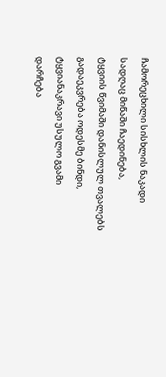ჩამორეცხილი სისხლის ნაკადი
სადღაც მიწაში ჩაედინება,
ტყვიის წვიმაში დანისლულ თვალებს
გადაეკვრება ოდესმე ბინდი,
ტყვიანაკრავი უსულო გვამი
დარჩება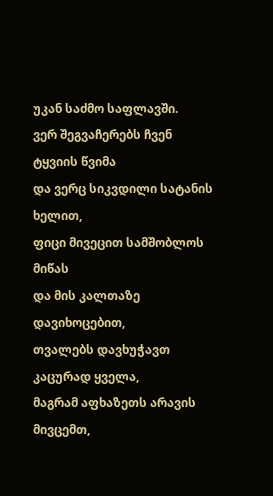უკან საძმო საფლავში.
ვერ შეგვაჩერებს ჩვენ ტყვიის წვიმა
და ვერც სიკვდილი სატანის ხელით,
ფიცი მივეცით სამშობლოს მიწას
და მის კალთაზე დავიხოცებით,
თვალებს დავხუჭავთ კაცურად ყველა,
მაგრამ აფხაზეთს არავის მივცემთ,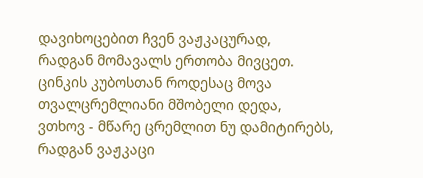დავიხოცებით ჩვენ ვაჟკაცურად,
რადგან მომავალს ერთობა მივცეთ.
ცინკის კუბოსთან როდესაც მოვა
თვალცრემლიანი მშობელი დედა,
ვთხოვ - მწარე ცრემლით ნუ დამიტირებს,
რადგან ვაჟკაცი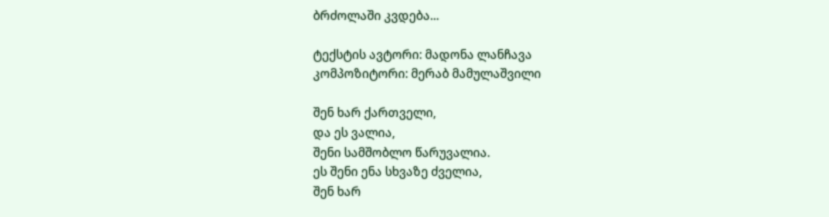ბრძოლაში კვდება...

ტექსტის ავტორი: მადონა ლანჩავა
კომპოზიტორი: მერაბ მამულაშვილი

შენ ხარ ქართველი,
და ეს ვალია,
შენი სამშობლო წარუვალია.
ეს შენი ენა სხვაზე ძველია,
შენ ხარ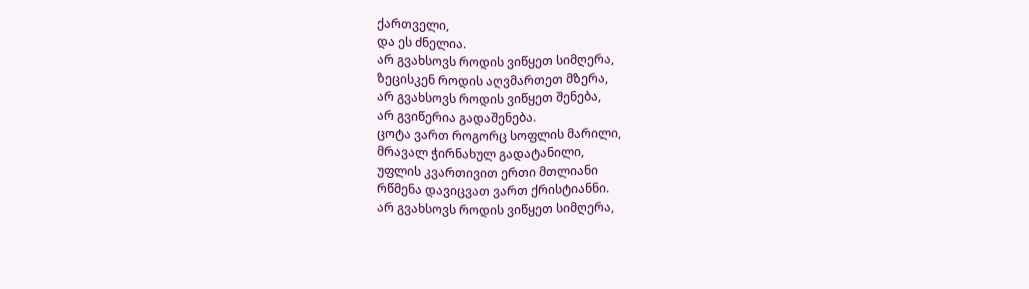ქართველი,
და ეს ძნელია.
არ გვახსოვს როდის ვიწყეთ სიმღერა,
ზეცისკენ როდის აღვმართეთ მზერა,
არ გვახსოვს როდის ვიწყეთ შენება,
არ გვიწერია გადაშენება.
ცოტა ვართ როგორც სოფლის მარილი,
მრავალ ჭირნახულ გადატანილი,
უფლის კვართივით ერთი მთლიანი
რწმენა დავიცვათ ვართ ქრისტიანნი.
არ გვახსოვს როდის ვიწყეთ სიმღერა,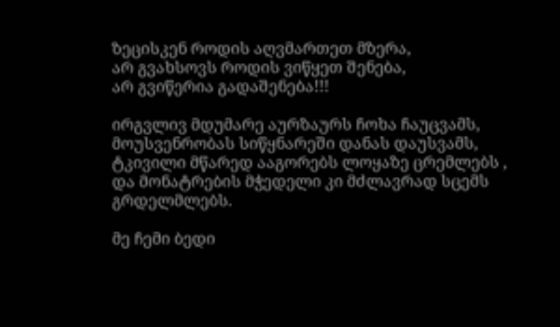ზეცისკენ როდის აღვმართეთ მზერა,
არ გვახსოვს როდის ვიწყეთ შენება,
არ გვიწერია გადაშენება!!!

ირგვლივ მდუმარე აურზაურს ჩოხა ჩაუცვამს,
მოუსვენრობას სიწყნარეში დანას დაუსვამს,
ტკივილი მწარედ ააგორებს ლოყაზე ცრემლებს ,
და მონატრების მჭედელი კი მძლავრად სცემს გრდელმლებს.

მე ჩემი ბედი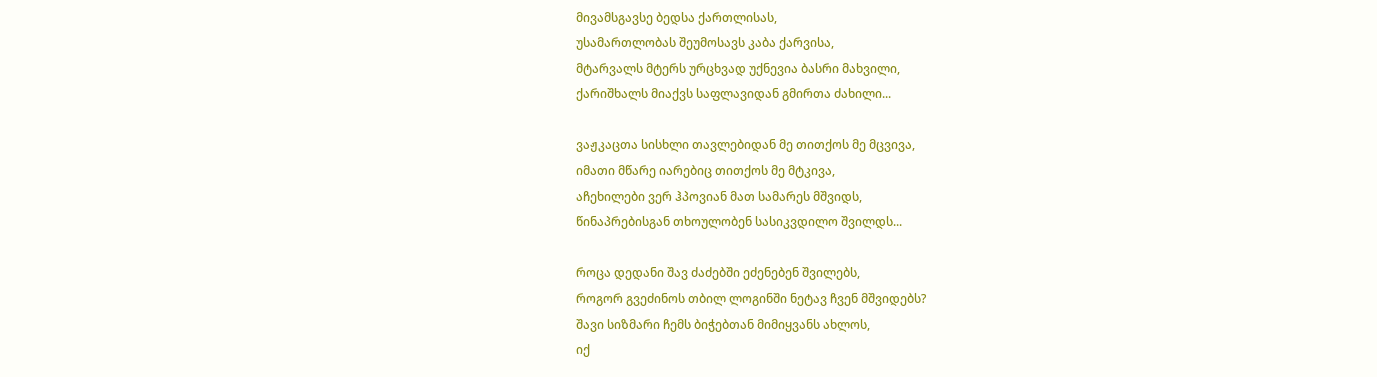მივამსგავსე ბედსა ქართლისას,
უსამართლობას შეუმოსავს კაბა ქარვისა,
მტარვალს მტერს ურცხვად უქნევია ბასრი მახვილი,
ქარიშხალს მიაქვს საფლავიდან გმირთა ძახილი...

ვაჟკაცთა სისხლი თავლებიდან მე თითქოს მე მცვივა,
იმათი მწარე იარებიც თითქოს მე მტკივა,
აჩეხილები ვერ ჰპოვიან მათ სამარეს მშვიდს,
წინაპრებისგან თხოულობენ სასიკვდილო შვილდს...

როცა დედანი შავ ძაძებში ეძენებენ შვილებს,
როგორ გვეძინოს თბილ ლოგინში ნეტავ ჩვენ მშვიდებს?
შავი სიზმარი ჩემს ბიჭებთან მიმიყვანს ახლოს,
იქ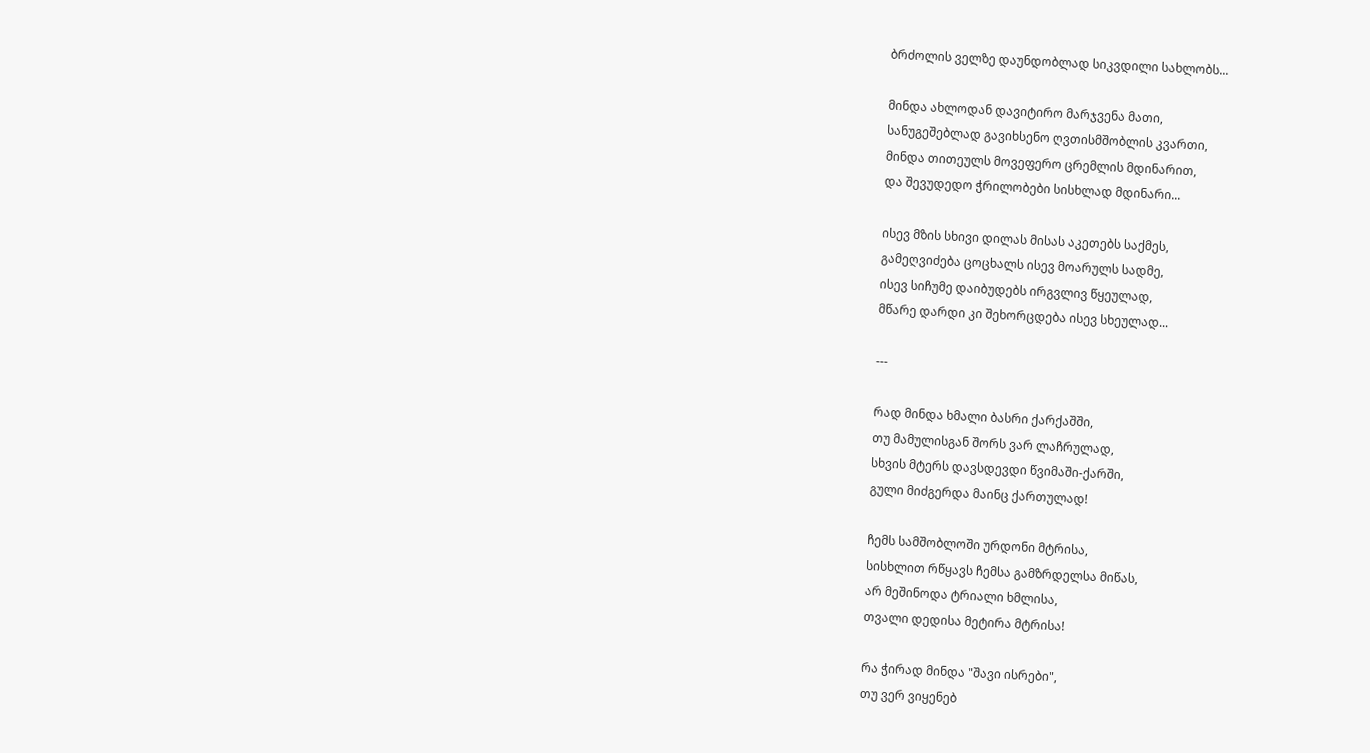ბრძოლის ველზე დაუნდობლად სიკვდილი სახლობს...

მინდა ახლოდან დავიტირო მარჯვენა მათი,
სანუგეშებლად გავიხსენო ღვთისმშობლის კვართი,
მინდა თითეულს მოვეფერო ცრემლის მდინარით,
და შევუდედო ჭრილობები სისხლად მდინარი...

ისევ მზის სხივი დილას მისას აკეთებს საქმეს,
გამეღვიძება ცოცხალს ისევ მოარულს სადმე,
ისევ სიჩუმე დაიბუდებს ირგვლივ წყეულად,
მწარე დარდი კი შეხორცდება ისევ სხეულად...

---

რად მინდა ხმალი ბასრი ქარქაშში,
თუ მამულისგან შორს ვარ ლაჩრულად,
სხვის მტერს დავსდევდი წვიმაში-ქარში,
გული მიძგერდა მაინც ქართულად!

ჩემს სამშობლოში ურდონი მტრისა,
სისხლით რწყავს ჩემსა გამზრდელსა მიწას,
არ მეშინოდა ტრიალი ხმლისა,
თვალი დედისა მეტირა მტრისა!

რა ჭირად მინდა "შავი ისრები",
თუ ვერ ვიყენებ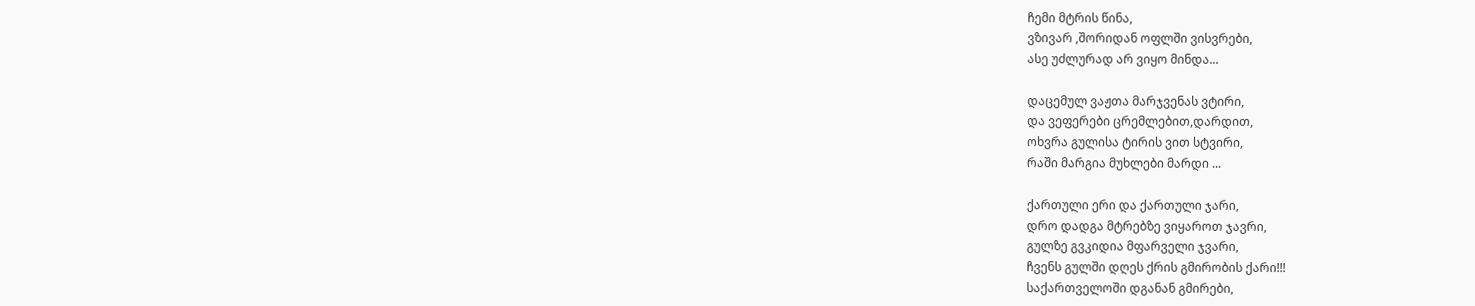ჩემი მტრის წინა,
ვზივარ ,შორიდან ოფლში ვისვრები,
ასე უძლურად არ ვიყო მინდა...

დაცემულ ვაჟთა მარჯვენას ვტირი,
და ვეფერები ცრემლებით,დარდით,
ოხვრა გულისა ტირის ვით სტვირი,
რაში მარგია მუხლები მარდი ...

ქართული ერი და ქართული ჯარი,
დრო დადგა მტრებზე ვიყაროთ ჯავრი,
გულზე გვკიდია მფარველი ჯვარი,
ჩვენს გულში დღეს ქრის გმირობის ქარი!!!
საქართველოში დგანან გმირები,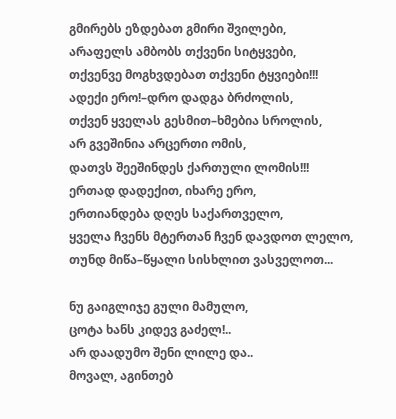გმირებს ეზდებათ გმირი შვილები,
არაფელს ამბობს თქვენი სიტყვები,
თქვენვე მოგხვდებათ თქვენი ტყვიები!!!
ადექი ერო!–დრო დადგა ბრძოლის,
თქვენ ყველას გესმით–ხმებია სროლის,
არ გვეშინია არცერთი ომის,
დათვს შეეშინდეს ქართული ლომის!!!
ერთად დადექით, იხარე ერო,
ერთიანდება დღეს საქართველო,
ყველა ჩვენს მტერთან ჩვენ დავდოთ ლელო,
თუნდ მიწა–წყალი სისხლით ვასველოთ...

ნუ გაიგლიჯე გული მამულო,
ცოტა ხანს კიდევ გაძელ!..
არ დაადუმო შენი ლილე და..
მოვალ, აგინთებ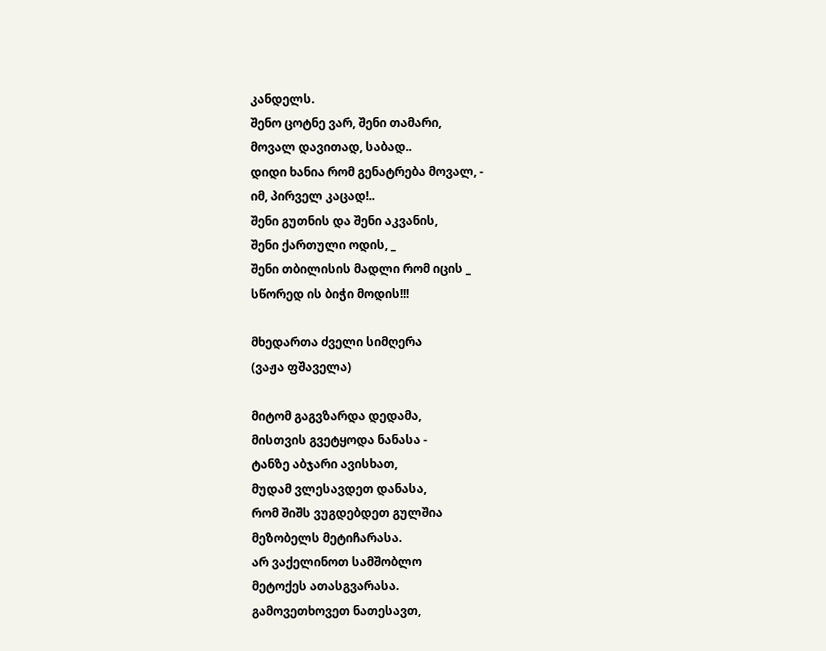კანდელს.
შენო ცოტნე ვარ, შენი თამარი,
მოვალ დავითად, საბად..
დიდი ხანია რომ გენატრება მოვალ, -
იმ, პირველ კაცად!..
შენი გუთნის და შენი აკვანის,
შენი ქართული ოდის, _
შენი თბილისის მადლი რომ იცის _
სწორედ ის ბიჭი მოდის!!!

მხედართა ძველი სიმღერა
(ვაჟა ფშაველა)

მიტომ გაგვზარდა დედამა,
მისთვის გვეტყოდა ნანასა -
ტანზე აბჯარი ავისხათ,
მუდამ ვლესავდეთ დანასა,
რომ შიშს ვუგდებდეთ გულშია
მეზობელს მეტიჩარასა.
არ ვაქელინოთ სამშობლო
მეტოქეს ათასგვარასა.
გამოვეთხოვეთ ნათესავთ,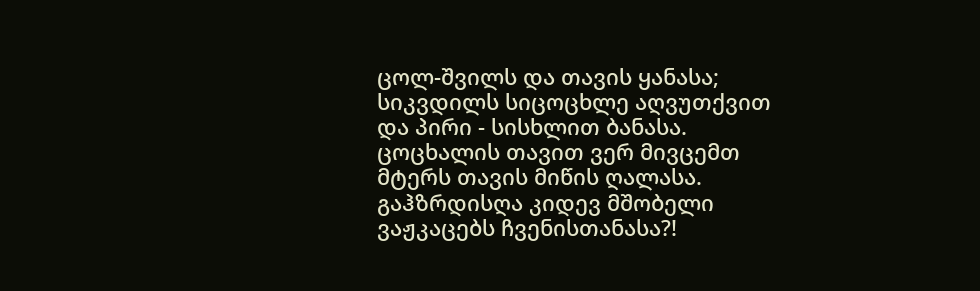ცოლ-შვილს და თავის ყანასა;
სიკვდილს სიცოცხლე აღვუთქვით
და პირი - სისხლით ბანასა.
ცოცხალის თავით ვერ მივცემთ
მტერს თავის მიწის ღალასა.
გაჰზრდისღა კიდევ მშობელი
ვაჟკაცებს ჩვენისთანასა?!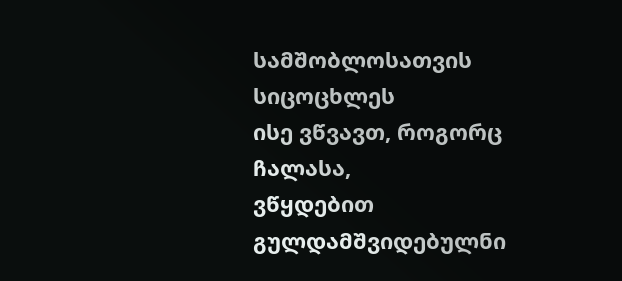სამშობლოსათვის სიცოცხლეს
ისე ვწვავთ, როგორც ჩალასა,
ვწყდებით გულდამშვიდებულნი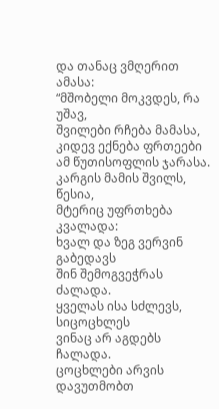და თანაც ვმღერით ამასა:
“მშობელი მოკვდეს, რა უშავ,
შვილები რჩება მამასა,
კიდევ ექნება ფრთეები
ამ წუთისოფლის ჯარასა.
კარგის მამის შვილს, წესია,
მტერიც უფრთხება კვალადა:
ხვალ და ზეგ ვერვინ გაბედავს
შინ შემოგვეჭრას ძალადა.
ყველას ისა სძლევს, სიცოცხლეს
ვინაც არ აგდებს ჩალადა.
ცოცხლები არვის დავუთმობთ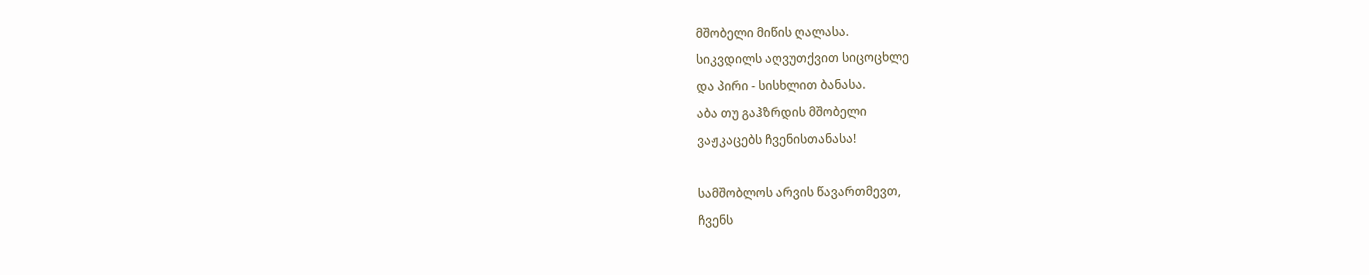მშობელი მიწის ღალასა.
სიკვდილს აღვუთქვით სიცოცხლე
და პირი - სისხლით ბანასა.
აბა თუ გაჰზრდის მშობელი
ვაჟკაცებს ჩვენისთანასა!

სამშობლოს არვის წავართმევთ,
ჩვენს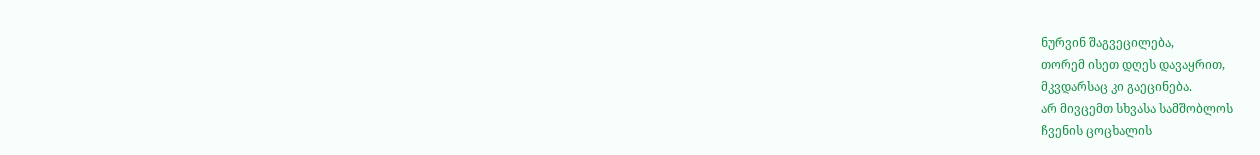ნურვინ შაგვეცილება,
თორემ ისეთ დღეს დავაყრით,
მკვდარსაც კი გაეცინება.
არ მივცემთ სხვასა სამშობლოს
ჩვენის ცოცხალის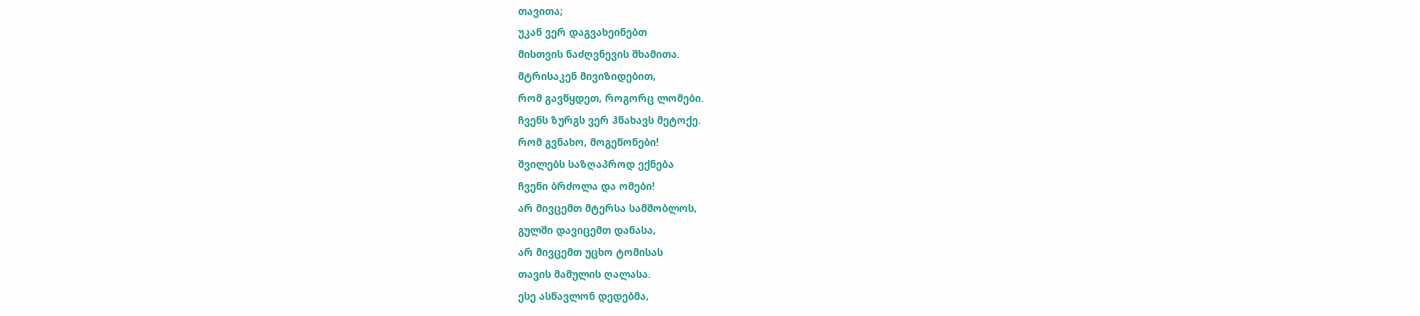თავითა;
უკან ვერ დაგვახეინებთ
მისთვის ნაძღვნევის შხამითა.
მტრისაკენ მივიზიდებით,
რომ გავწყდეთ, როგორც ლომები.
ჩვენს ზურგს ვერ ჰნახავს მეტოქე.
რომ გვნახო, მოგეწონები!
შვილებს საზღაპროდ ექნება
ჩვენი ბრძოლა და ომები!
არ მივცემთ მტერსა სამშობლოს,
გულში დავიცემთ დანასა,
არ მივცემთ უცხო ტომისას
თავის მამულის ღალასა.
ესე ასწავლონ დედებმა,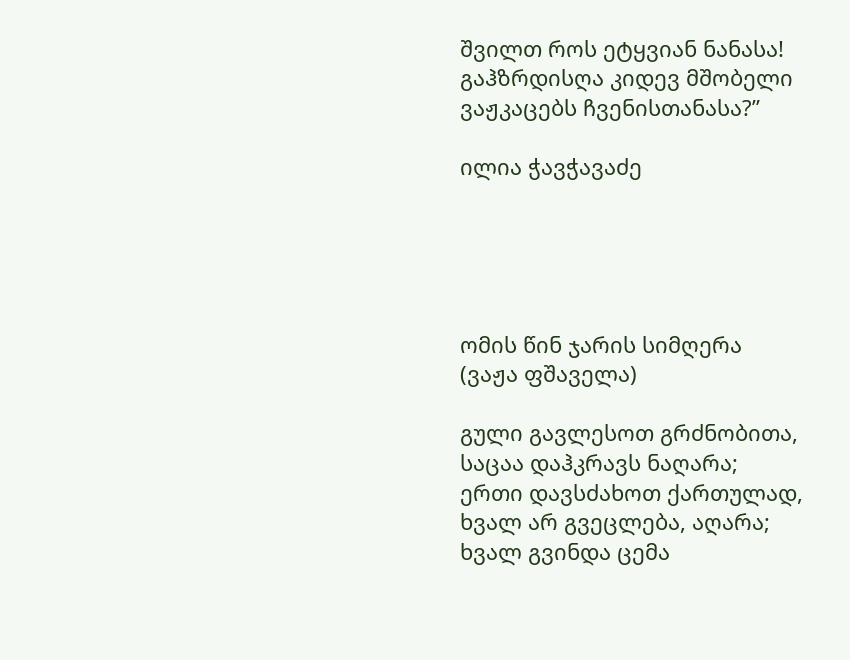შვილთ როს ეტყვიან ნანასა!
გაჰზრდისღა კიდევ მშობელი
ვაჟკაცებს ჩვენისთანასა?”

ილია ჭავჭავაძე





ომის წინ ჯარის სიმღერა
(ვაჟა ფშაველა)

გული გავლესოთ გრძნობითა,
საცაა დაჰკრავს ნაღარა;
ერთი დავსძახოთ ქართულად,
ხვალ არ გვეცლება, აღარა;
ხვალ გვინდა ცემა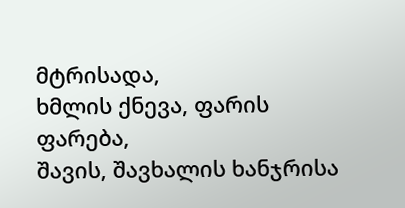მტრისადა,
ხმლის ქნევა, ფარის ფარება,
შავის, შავხალის ხანჯრისა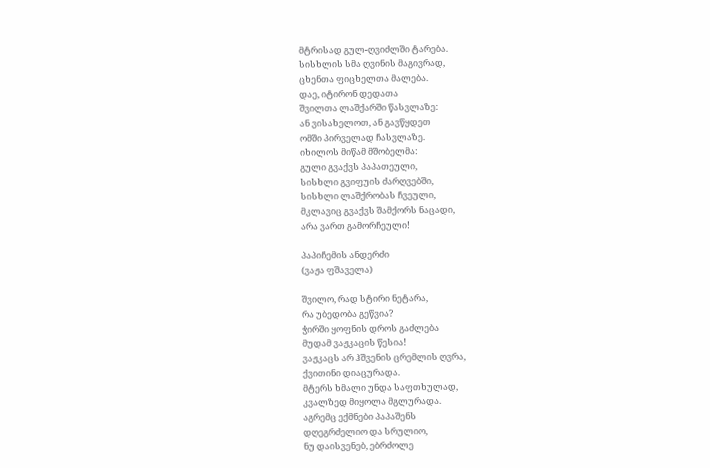მტრისად გულ-ღვიძლში ტარება.
სისხლის სმა ღვინის მაგივრად,
ცხენთა ფიცხელთა მალება.
დაე, იტირონ დედათა
შვილთა ლაშქარში წასვლაზე:
ან ვისახელოთ, ან გავწყდეთ
ომში პირველად ჩასვლაზე.
იხილოს მიწამ მშობელმა:
გული გვაქვს პაპათეული,
სისხლი გვიფუის ძარღვებში,
სისხლი ლაშქრობას ჩვეული,
მკლავიც გვაქვს შამქორს ნაცადი,
არა ვართ გამორჩეული!

პაპიჩემის ანდერძი
(ვაჟა ფშაველა)

შვილო, რად სტირი ნეტარა,
რა უბედობა გეწვია?
ჭირში ყოფნის დროს გაძლება
მუდამ ვაჟკაცის წესია!
ვაჟკაცს არ ჰშვენის ცრემლის ღვრა,
ქვითინი დიაცურადა.
მტერს ხმალი უნდა საფთხულად,
კვალზედ მიყოლა მგლურადა.
აგრემც ექმნები პაპაშენს
დღეგრძელიო და სრულიო,
ნუ დაისვენებ, ებრძოლე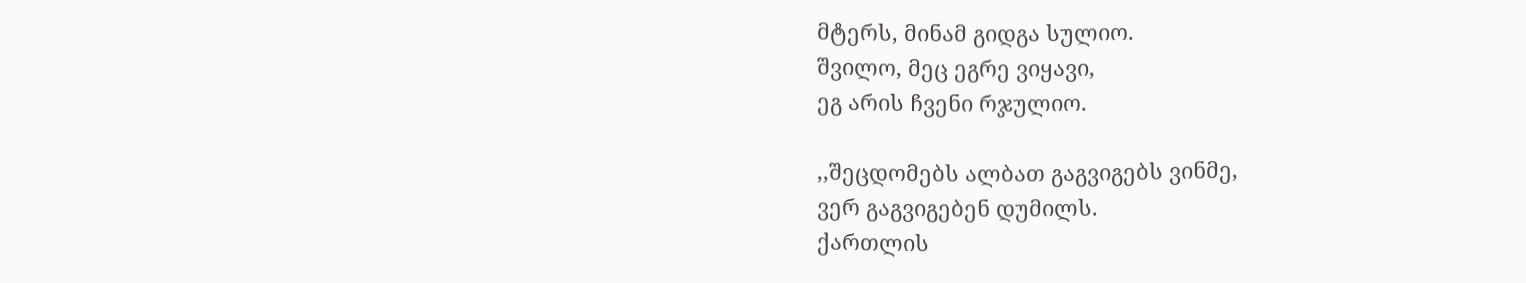მტერს, მინამ გიდგა სულიო.
შვილო, მეც ეგრე ვიყავი,
ეგ არის ჩვენი რჯულიო.

,,შეცდომებს ალბათ გაგვიგებს ვინმე,
ვერ გაგვიგებენ დუმილს.
ქართლის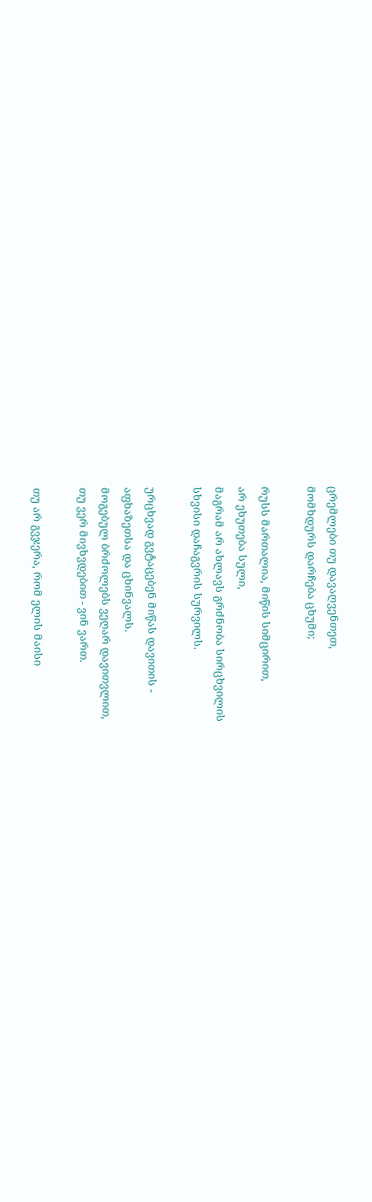ცრემლები თუ დავაღვენთეთ,
მომხდურს დარჩება ცხუმი;

რუსს მართალია, მიწის სიმცირით,
არ ეხუთება სული,
მაგრამ არ ახლავს გრძნობა სირცხვილის
სხვისი დაჩაგვრის სურვილს.

ურცხვად გვტაცებენ მიწას დავითის -
აფხაზეთსა და ცხინვალს.
მოგებულ ბრძოლებს ვეღარ დავითვლით,
თუ ვერ მივხვდებით - ვინ ვართ.

თუ არ გვჯერა, რომ ელის მაისი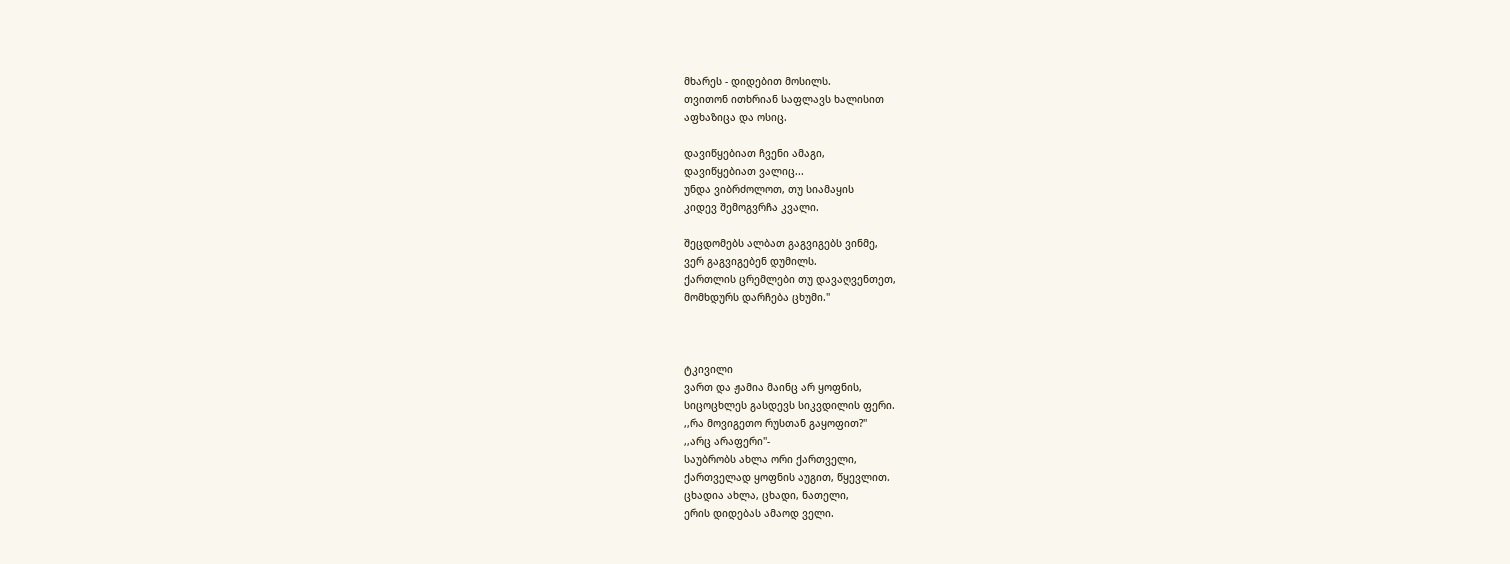მხარეს - დიდებით მოსილს.
თვითონ ითხრიან საფლავს ხალისით
აფხაზიცა და ოსიც.

დავიწყებიათ ჩვენი ამაგი,
დავიწყებიათ ვალიც...
უნდა ვიბრძოლოთ, თუ სიამაყის
კიდევ შემოგვრჩა კვალი.

შეცდომებს ალბათ გაგვიგებს ვინმე,
ვერ გაგვიგებენ დუმილს.
ქართლის ცრემლები თუ დავაღვენთეთ,
მომხდურს დარჩება ცხუმი.''



ტკივილი
ვართ და ჟამია მაინც არ ყოფნის,
სიცოცხლეს გასდევს სიკვდილის ფერი.
,,რა მოვიგეთო რუსთან გაყოფით?''
,,არც არაფერი''-
საუბრობს ახლა ორი ქართველი,
ქართველად ყოფნის აუგით, წყევლით.
ცხადია ახლა, ცხადი, ნათელი,
ერის დიდებას ამაოდ ველი.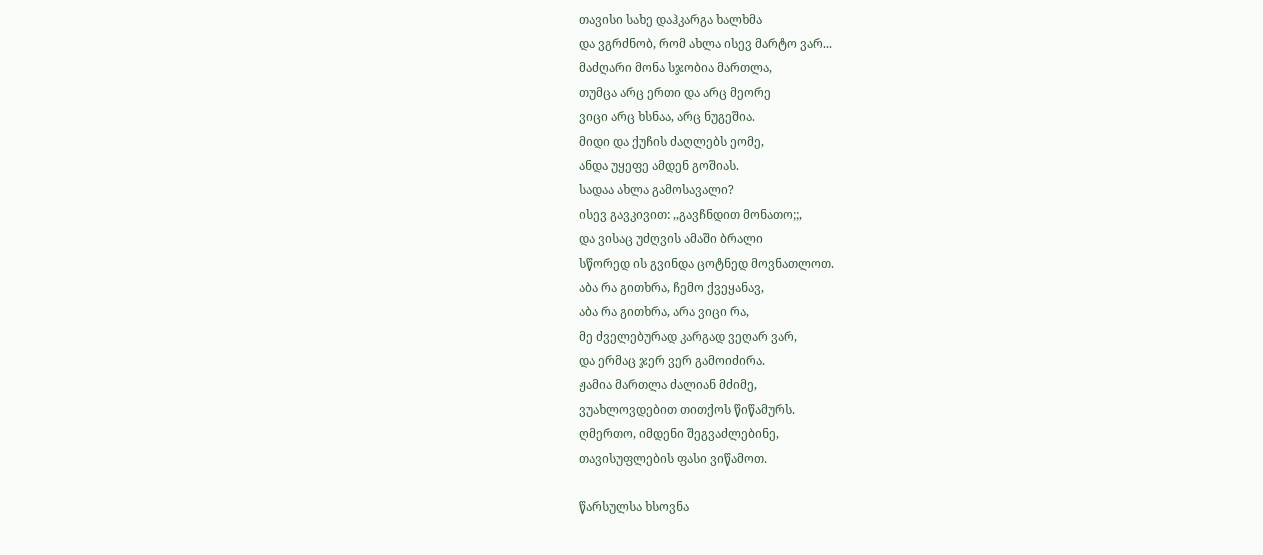თავისი სახე დაჰკარგა ხალხმა
და ვგრძნობ, რომ ახლა ისევ მარტო ვარ...
მაძღარი მონა სჯობია მართლა,
თუმცა არც ერთი და არც მეორე
ვიცი არც ხსნაა, არც ნუგეშია.
მიდი და ქუჩის ძაღლებს ეომე,
ანდა უყეფე ამდენ გოშიას.
სადაა ახლა გამოსავალი?
ისევ გავკივით: ,,გავჩნდით მონათო;;,
და ვისაც უძღვის ამაში ბრალი
სწორედ ის გვინდა ცოტნედ მოვნათლოთ.
აბა რა გითხრა, ჩემო ქვეყანავ,
აბა რა გითხრა, არა ვიცი რა,
მე ძველებურად კარგად ვეღარ ვარ,
და ერმაც ჯერ ვერ გამოიძირა.
ჟამია მართლა ძალიან მძიმე,
ვუახლოვდებით თითქოს წიწამურს.
ღმერთო, იმდენი შეგვაძლებინე,
თავისუფლების ფასი ვიწამოთ.

წარსულსა ხსოვნა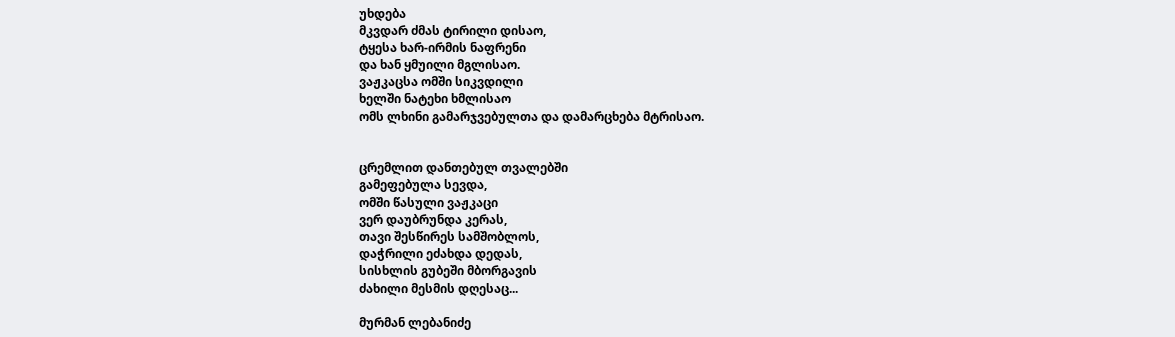უხდება
მკვდარ ძმას ტირილი დისაო,
ტყესა ხარ-ირმის ნაფრენი
და ხან ყმუილი მგლისაო.
ვაჟკაცსა ომში სიკვდილი
ხელში ნატეხი ხმლისაო
ომს ლხინი გამარჯვებულთა და დამარცხება მტრისაო.


ცრემლით დანთებულ თვალებში
გამეფებულა სევდა,
ომში წასული ვაჟკაცი
ვერ დაუბრუნდა კერას,
თავი შესწირეს სამშობლოს,
დაჭრილი ეძახდა დედას,
სისხლის გუბეში მბორგავის
ძახილი მესმის დღესაც...

მურმან ლებანიძე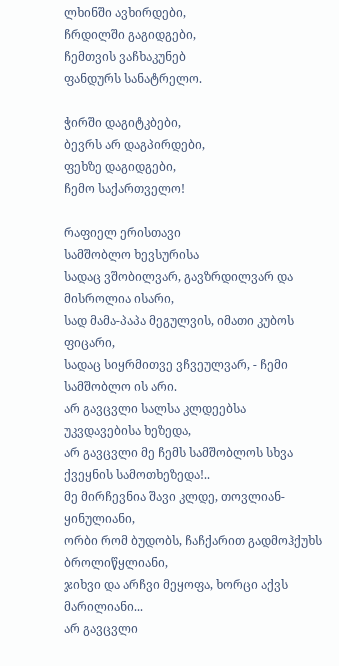ლხინში ავხირდები,
ჩრდილში გაგიდგები,
ჩემთვის ვაჩხაკუნებ
ფანდურს სანატრელო.

ჭირში დაგიტკბები,
ბევრს არ დაგპირდები,
ფეხზე დაგიდგები,
ჩემო საქართველო!

რაფიელ ერისთავი
სამშობლო ხევსურისა
სადაც ვშობილვარ, გავზრდილვარ და მისროლია ისარი,
სად მამა-პაპა მეგულვის, იმათი კუბოს ფიცარი,
სადაც სიყრმითვე ვჩვეულვარ, - ჩემი სამშობლო ის არი.
არ გავცვლი სალსა კლდეებსა უკვდავებისა ხეზედა,
არ გავცვლი მე ჩემს სამშობლოს სხვა ქვეყნის სამოთხეზედა!..
მე მირჩევნია შავი კლდე, თოვლიან-ყინულიანი,
ორბი რომ ბუდობს, ჩაჩქარით გადმოჰქუხს ბროლიწყლიანი,
ჯიხვი და არჩვი მეყოფა, ხორცი აქვს მარილიანი...
არ გავცვლი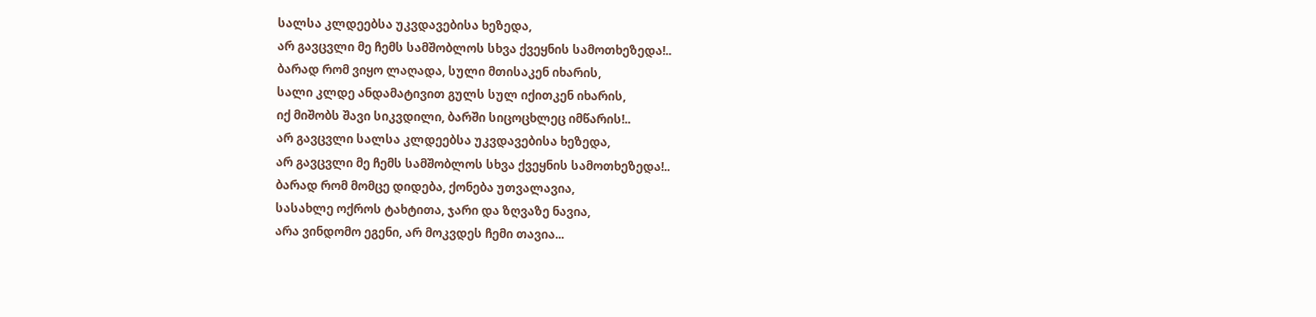სალსა კლდეებსა უკვდავებისა ხეზედა,
არ გავცვლი მე ჩემს სამშობლოს სხვა ქვეყნის სამოთხეზედა!..
ბარად რომ ვიყო ლაღადა, სული მთისაკენ იხარის,
სალი კლდე ანდამატივით გულს სულ იქითკენ იხარის,
იქ მიშობს შავი სიკვდილი, ბარში სიცოცხლეც იმწარის!..
არ გავცვლი სალსა კლდეებსა უკვდავებისა ხეზედა,
არ გავცვლი მე ჩემს სამშობლოს სხვა ქვეყნის სამოთხეზედა!..
ბარად რომ მომცე დიდება, ქონება უთვალავია,
სასახლე ოქროს ტახტითა, ჯარი და ზღვაზე ნავია,
არა ვინდომო ეგენი, არ მოკვდეს ჩემი თავია...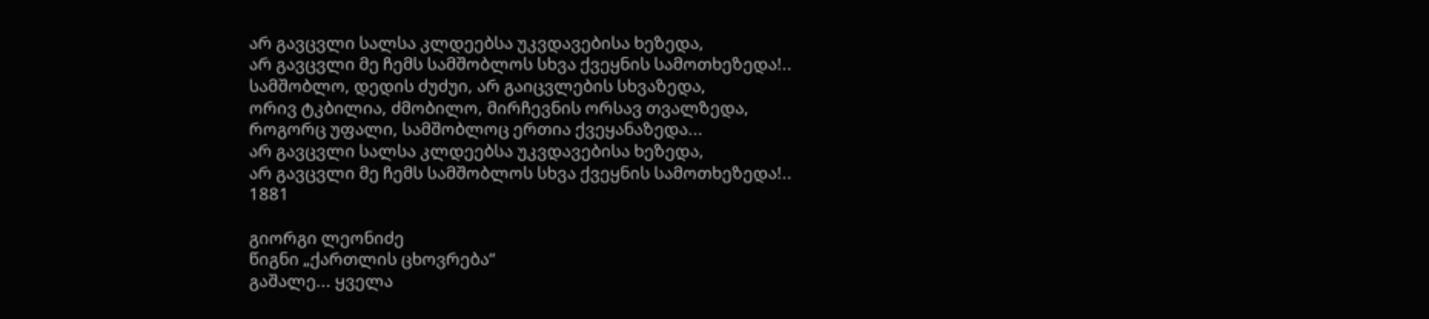არ გავცვლი სალსა კლდეებსა უკვდავებისა ხეზედა,
არ გავცვლი მე ჩემს სამშობლოს სხვა ქვეყნის სამოთხეზედა!..
სამშობლო, დედის ძუძუი, არ გაიცვლების სხვაზედა,
ორივ ტკბილია, ძმობილო, მირჩევნის ორსავ თვალზედა,
როგორც უფალი, სამშობლოც ერთია ქვეყანაზედა...
არ გავცვლი სალსა კლდეებსა უკვდავებისა ხეზედა,
არ გავცვლი მე ჩემს სამშობლოს სხვა ქვეყნის სამოთხეზედა!..
1881

გიორგი ლეონიძე
წიგნი „ქართლის ცხოვრება“
გაშალე... ყველა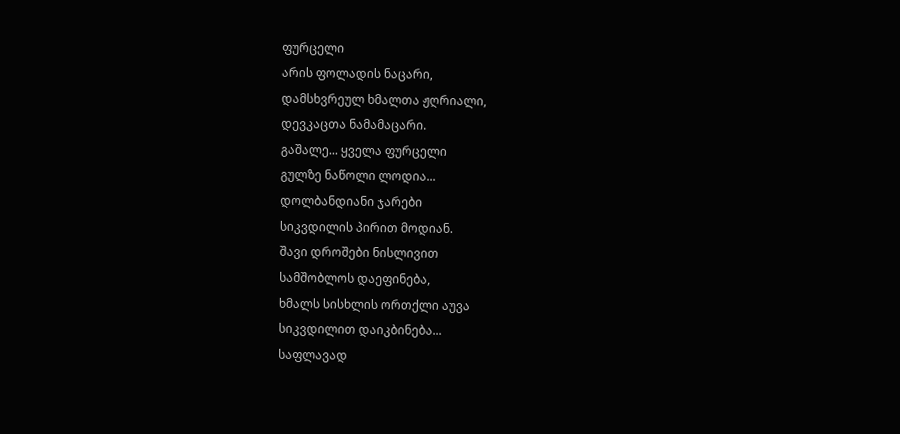ფურცელი
არის ფოლადის ნაცარი,
დამსხვრეულ ხმალთა ჟღრიალი,
დევკაცთა ნამამაცარი.
გაშალე... ყველა ფურცელი
გულზე ნაწოლი ლოდია...
დოლბანდიანი ჯარები
სიკვდილის პირით მოდიან.
შავი დროშები ნისლივით
სამშობლოს დაეფინება,
ხმალს სისხლის ორთქლი აუვა
სიკვდილით დაიკბინება...
საფლავად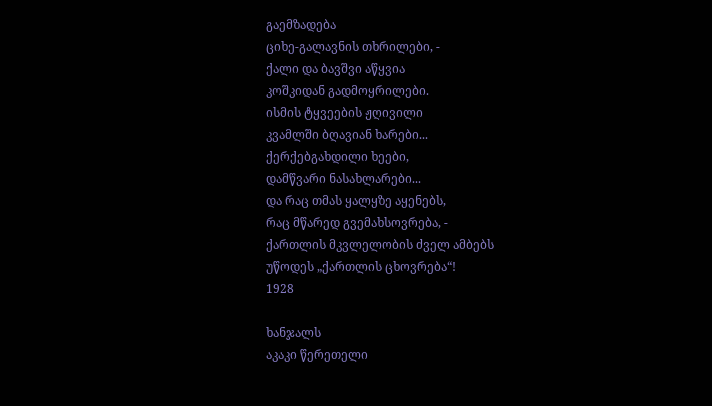გაემზადება
ციხე-გალავნის თხრილები, -
ქალი და ბავშვი აწყვია
კოშკიდან გადმოყრილები.
ისმის ტყვეების ჟღივილი
კვამლში ბღავიან ხარები...
ქერქებგახდილი ხეები,
დამწვარი ნასახლარები...
და რაც თმას ყალყზე აყენებს,
რაც მწარედ გვემახსოვრება, -
ქართლის მკვლელობის ძველ ამბებს
უწოდეს „ქართლის ცხოვრება“!
1928

ხანჯალს
აკაკი წერეთელი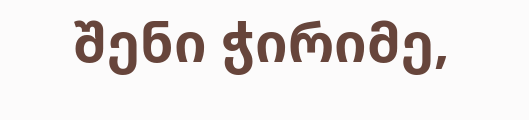შენი ჭირიმე,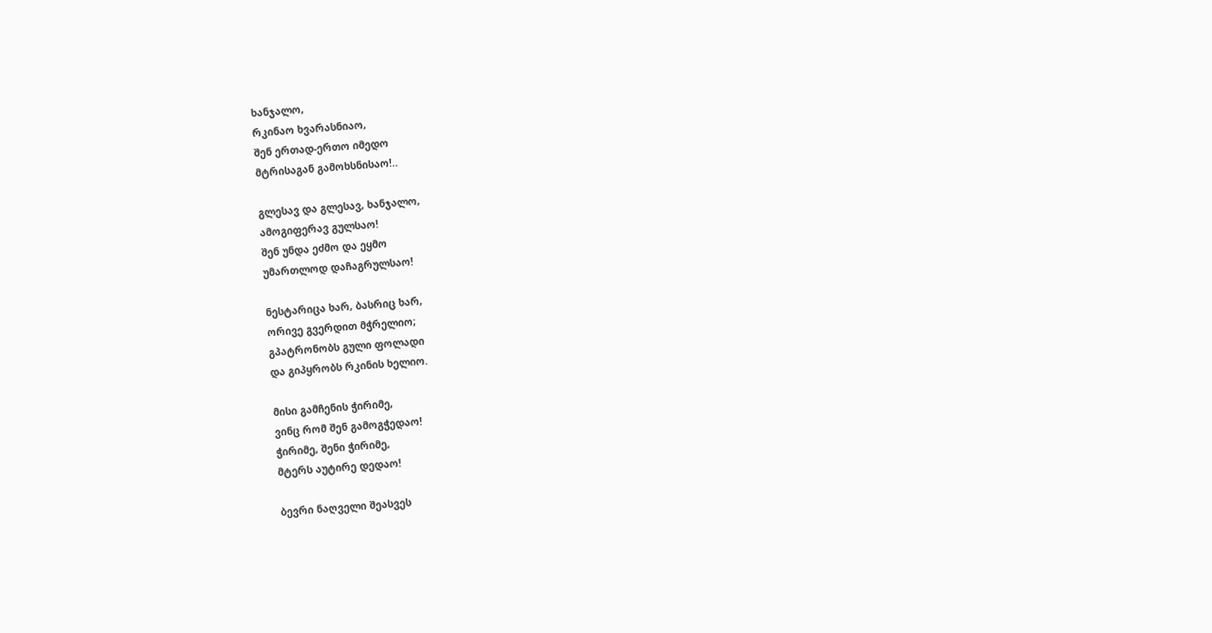ხანჯალო,
რკინაო ხვარასნიაო,
შენ ერთად-ერთო იმედო
მტრისაგან გამოხსნისაო!..

გლესავ და გლესავ, ხანჯალო,
ამოგიფერავ გულსაო!
შენ უნდა ეძმო და ეყმო
უმართლოდ დაჩაგრულსაო!

ნესტარიცა ხარ, ბასრიც ხარ,
ორივე გვერდით მჭრელიო;
გპატრონობს გული ფოლადი
და გიპყრობს რკინის ხელიო.

მისი გამჩენის ჭირიმე,
ვინც რომ შენ გამოგჭედაო!
ჭირიმე, შენი ჭირიმე,
მტერს აუტირე დედაო!

ბევრი ნაღველი შეასვეს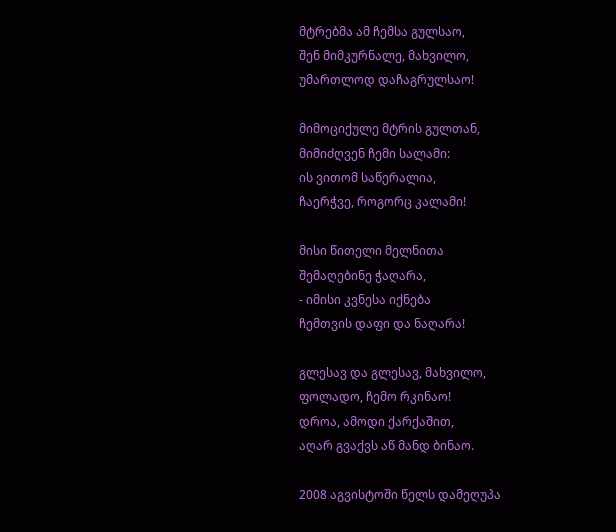მტრებმა ამ ჩემსა გულსაო,
შენ მიმკურნალე, მახვილო,
უმართლოდ დაჩაგრულსაო!

მიმოციქულე მტრის გულთან,
მიმიძღვენ ჩემი სალამი:
ის ვითომ საწერალია,
ჩაერჭვე, როგორც კალამი!

მისი წითელი მელნითა
შემაღებინე ჭაღარა,
- იმისი კვნესა იქნება
ჩემთვის დაფი და ნაღარა!

გლესავ და გლესავ, მახვილო,
ფოლადო, ჩემო რკინაო!
დროა, ამოდი ქარქაშით,
აღარ გვაქვს აწ მანდ ბინაო.

2008 აგვისტოში წელს დამეღუპა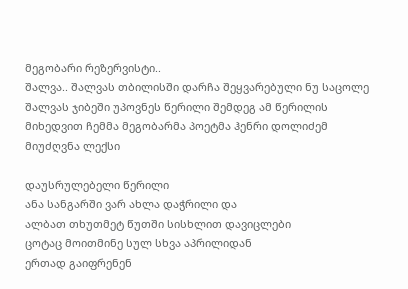მეგობარი რეზერვისტი..
შალვა.. შალვას თბილისში დარჩა შეყვარებული ნუ საცოლე
შალვას ჯიბეში უპოვნეს წერილი შემდეგ ამ წერილის მიხედვით ჩემმა მეგობარმა პოეტმა ჰენრი დოლიძემ მიუძღვნა ლექსი

დაუსრულებელი წერილი
ანა სანგარში ვარ ახლა დაჭრილი და
ალბათ თხუთმეტ წუთში სისხლით დავიცლები
ცოტაც მოითმინე სულ სხვა აპრილიდან
ერთად გაიფრენენ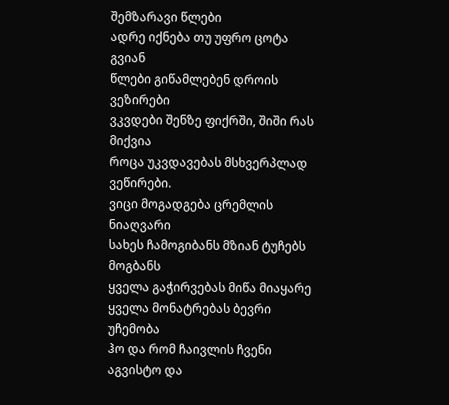შემზარავი წლები
ადრე იქნება თუ უფრო ცოტა გვიან
წლები გიწამლებენ დროის ვეზირები
ვკვდები შენზე ფიქრში, შიში რას მიქვია
როცა უკვდავებას მსხვერპლად ვეწირები.
ვიცი მოგადგება ცრემლის ნიაღვარი
სახეს ჩამოგიბანს მზიან ტუჩებს მოგბანს
ყველა გაჭირვებას მიწა მიაყარე
ყველა მონატრებას ბევრი უჩემობა
ჰო და რომ ჩაივლის ჩვენი აგვისტო და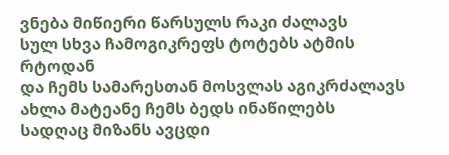ვნება მიწიერი წარსულს რაკი ძალავს
სულ სხვა ჩამოგიკრეფს ტოტებს ატმის რტოდან
და ჩემს სამარესთან მოსვლას აგიკრძალავს
ახლა მატეანე ჩემს ბედს ინაწილებს
სადღაც მიზანს ავცდი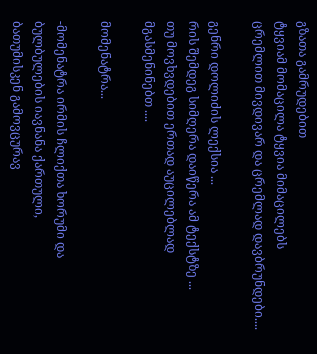გზათა გამრუდებით
ტყვიამ მომაცილა ტყვია მიმაცილებს
ცრემლით მივდივარ და ცრემლად დავბრუნდები....

გენრი დოლიძის ლექსია ...
რის შემდეგ სიმღერა დაიწერა ამ ტექსტზე ...
თუ მოვხვდებით ერთად აუცილებლად მგასმენინებთ ....

მომენატრა...

-მომენატრა ირმის ჩლიქთა ხორუმი და
ბულბულების იავნანა ქართული,
ბათუმისკენ გამოვცურავ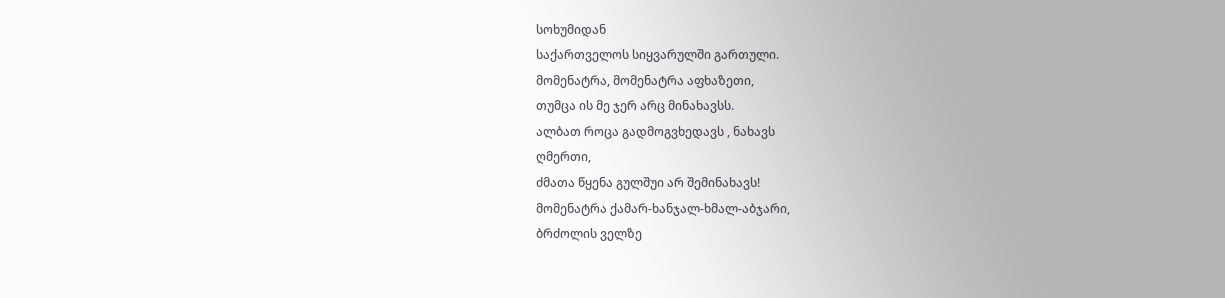სოხუმიდან
საქართველოს სიყვარულში გართული.
მომენატრა, მომენატრა აფხაზეთი,
თუმცა ის მე ჯერ არც მინახავსს.
ალბათ როცა გადმოგვხედავს , ნახავს
ღმერთი,
ძმათა წყენა გულშუი არ შემინახავს!
მომენატრა ქამარ-ხანჯალ-ხმალ-აბჯარი,
ბრძოლის ველზე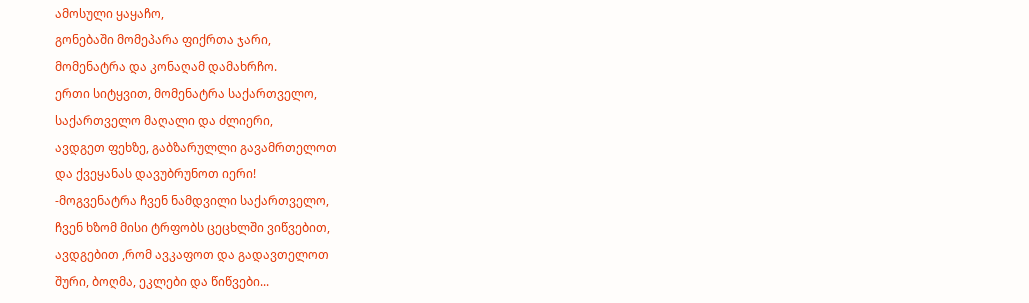ამოსული ყაყაჩო,
გონებაში მომეპარა ფიქრთა ჯარი,
მომენატრა და კონაღამ დამახრჩო.
ერთი სიტყვით, მომენატრა საქართველო,
საქართველო მაღალი და ძლიერი,
ავდგეთ ფეხზე, გაბზარულლი გავამრთელოთ
და ქვეყანას დავუბრუნოთ იერი!
-მოგვენატრა ჩვენ ნამდვილი საქართველო,
ჩვენ ხზომ მისი ტრფობს ცეცხლში ვიწვებით,
ავდგებით ,რომ ავკაფოთ და გადავთელოთ
შური, ბოღმა, ეკლები და წიწვები...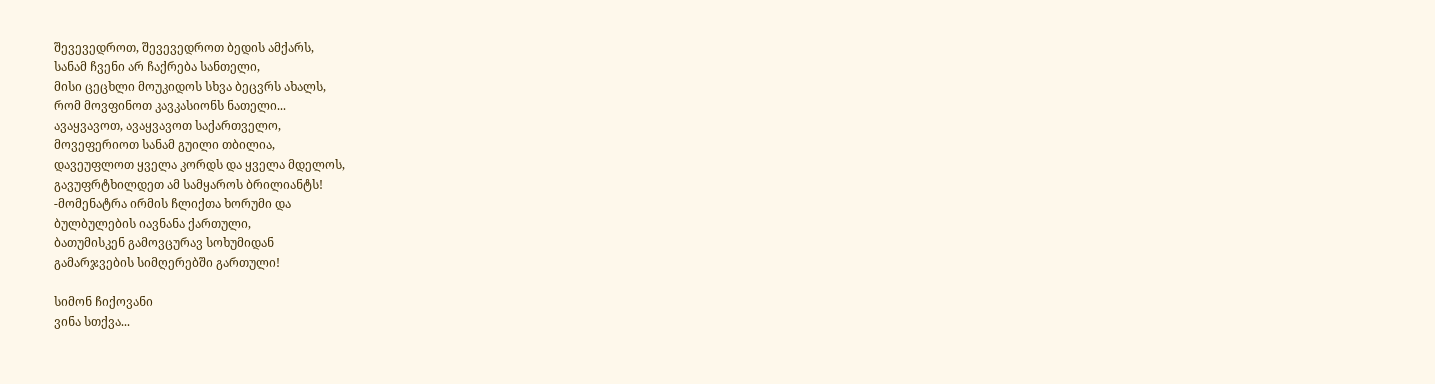შევევედროთ, შევევედროთ ბედის ამქარს,
სანამ ჩვენი არ ჩაქრება სანთელი,
მისი ცეცხლი მოუკიდოს სხვა ბეცვრს ახალს,
რომ მოვფინოთ კავკასიონს ნათელი...
ავაყვავოთ, ავაყვავოთ საქართველო,
მოვეფერიოთ სანამ გუილი თბილია,
დავეუფლოთ ყველა კორდს და ყველა მდელოს,
გავუფრტხილდეთ ამ სამყაროს ბრილიანტს!
-მომენატრა ირმის ჩლიქთა ხორუმი და
ბულბულების იავნანა ქართული,
ბათუმისკენ გამოვცურავ სოხუმიდან
გამარჯვების სიმღერებში გართული!

სიმონ ჩიქოვანი
ვინა სთქვა...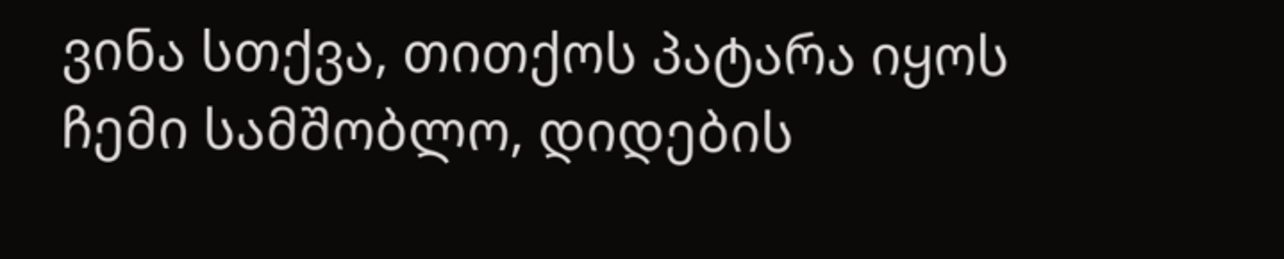ვინა სთქვა, თითქოს პატარა იყოს
ჩემი სამშობლო, დიდების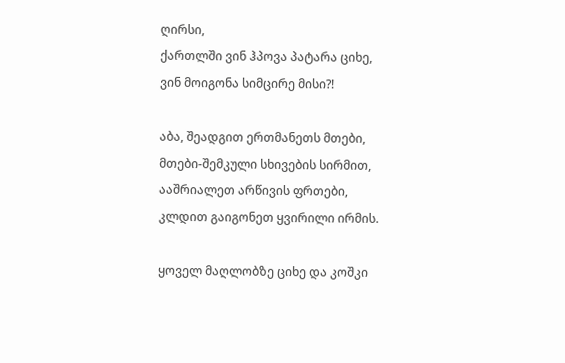ღირსი,
ქართლში ვინ ჰპოვა პატარა ციხე,
ვინ მოიგონა სიმცირე მისი?!

აბა, შეადგით ერთმანეთს მთები,
მთები-შემკული სხივების სირმით,
ააშრიალეთ არწივის ფრთები,
კლდით გაიგონეთ ყვირილი ირმის.

ყოველ მაღლობზე ციხე და კოშკი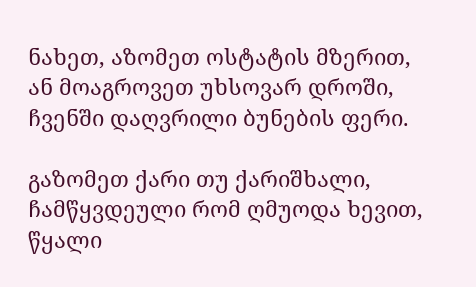ნახეთ, აზომეთ ოსტატის მზერით,
ან მოაგროვეთ უხსოვარ დროში,
ჩვენში დაღვრილი ბუნების ფერი.

გაზომეთ ქარი თუ ქარიშხალი,
ჩამწყვდეული რომ ღმუოდა ხევით,
წყალი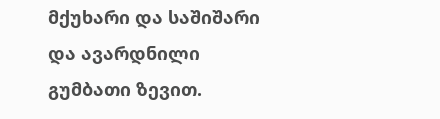მქუხარი და საშიშარი
და ავარდნილი გუმბათი ზევით.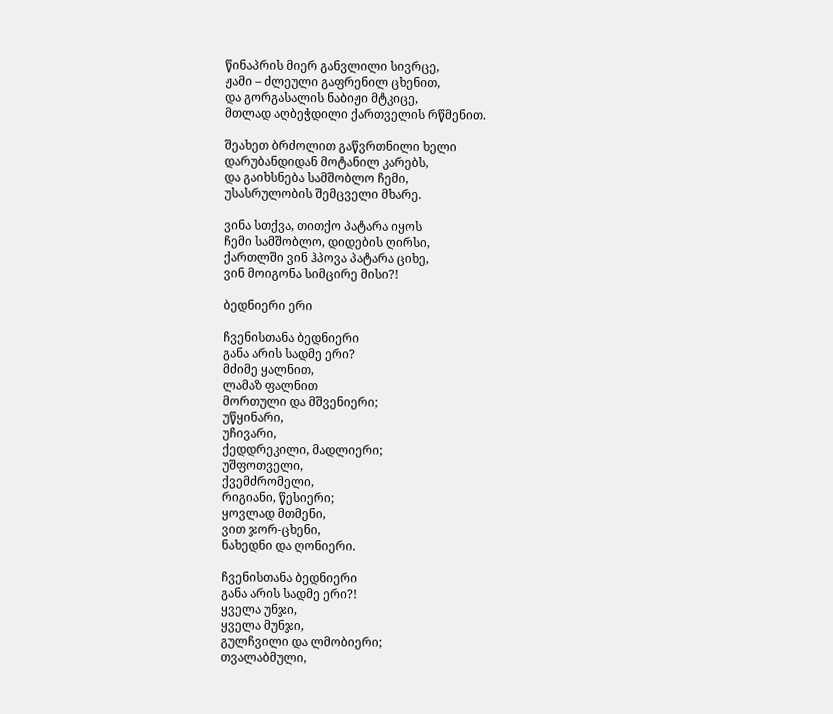წინაპრის მიერ განვლილი სივრცე,
ჟამი – ძლეული გაფრენილ ცხენით,
და გორგასალის ნაბიჟი მტკიცე,
მთლად აღბეჭდილი ქართველის რწმენით.

შეახეთ ბრძოლით გაწვრთნილი ხელი
დარუბანდიდან მოტანილ კარებს,
და გაიხსნება სამშობლო ჩემი,
უსასრულობის შემცველი მხარე.

ვინა სთქვა, თითქო პატარა იყოს
ჩემი სამშობლო, დიდების ღირსი,
ქართლში ვინ ჰპოვა პატარა ციხე,
ვინ მოიგონა სიმცირე მისი?!

ბედნიერი ერი

ჩვენისთანა ბედნიერი
განა არის სადმე ერი?
მძიმე ყალნით,
ლამაზ ფალნით
მორთული და მშვენიერი;
უწყინარი,
უჩივარი,
ქედდრეკილი, მადლიერი;
უშფოთველი,
ქვემძრომელი,
რიგიანი, წესიერი;
ყოვლად მთმენი,
ვით ჯორ-ცხენი,
ნახედნი და ღონიერი.

ჩვენისთანა ბედნიერი
განა არის სადმე ერი?!
ყველა უნჯი,
ყველა მუნჯი,
გულჩვილი და ლმობიერი;
თვალაბმული,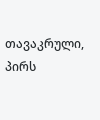თავაკრული,
პირს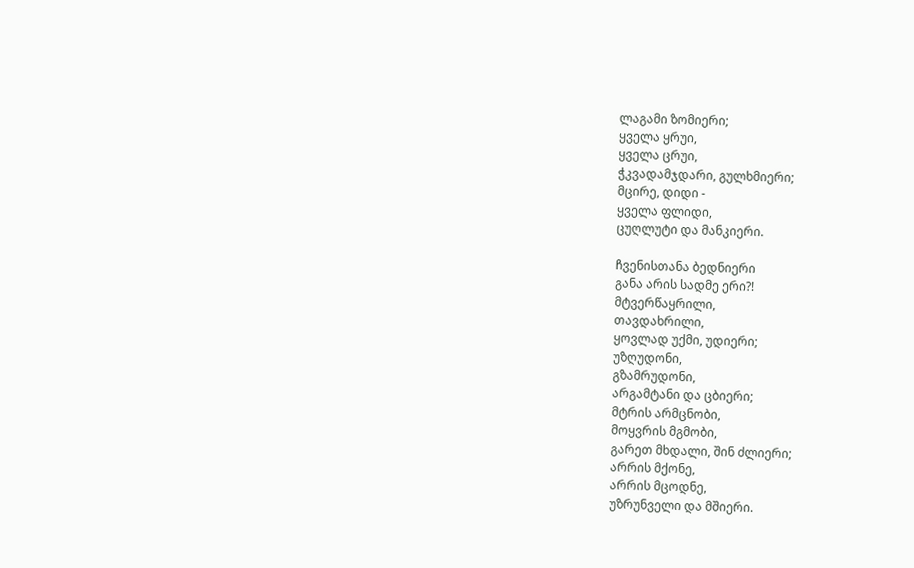ლაგამი ზომიერი;
ყველა ყრუი,
ყველა ცრუი,
ჭკვადამჯდარი, გულხმიერი;
მცირე, დიდი -
ყველა ფლიდი,
ცუღლუტი და მანკიერი.

ჩვენისთანა ბედნიერი
განა არის სადმე ერი?!
მტვერწაყრილი,
თავდახრილი,
ყოვლად უქმი, უდიერი;
უზღუდონი,
გზამრუდონი,
არგამტანი და ცბიერი;
მტრის არმცნობი,
მოყვრის მგმობი,
გარეთ მხდალი, შინ ძლიერი;
არრის მქონე,
არრის მცოდნე,
უზრუნველი და მშიერი.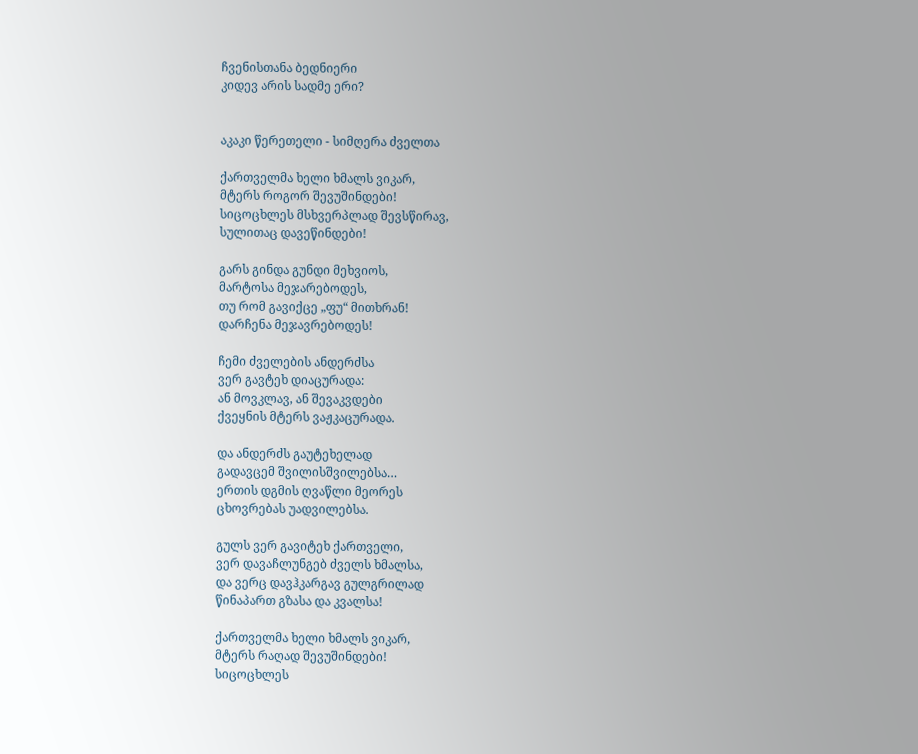ჩვენისთანა ბედნიერი
კიდევ არის სადმე ერი?


აკაკი წერეთელი - სიმღერა ძველთა

ქართველმა ხელი ხმალს ვიკარ,
მტერს როგორ შევუშინდები!
სიცოცხლეს მსხვერპლად შევსწირავ,
სულითაც დავეწინდები!

გარს გინდა გუნდი მეხვიოს,
მარტოსა მეჯარებოდეს,
თუ რომ გავიქცე „ფუ“ მითხრან!
დარჩენა მეჯავრებოდეს!

ჩემი ძველების ანდერძსა
ვერ გავტეხ დიაცურადა:
ან მოვკლავ, ან შევაკვდები
ქვეყნის მტერს ვაჟკაცურადა.

და ანდერძს გაუტეხელად
გადავცემ შვილისშვილებსა…
ერთის დგმის ღვაწლი მეორეს
ცხოვრებას უადვილებსა.

გულს ვერ გავიტეხ ქართველი,
ვერ დავაჩლუნგებ ძველს ხმალსა,
და ვერც დავჰკარგავ გულგრილად
წინაპართ გზასა და კვალსა!

ქართველმა ხელი ხმალს ვიკარ,
მტერს რაღად შევუშინდები!
სიცოცხლეს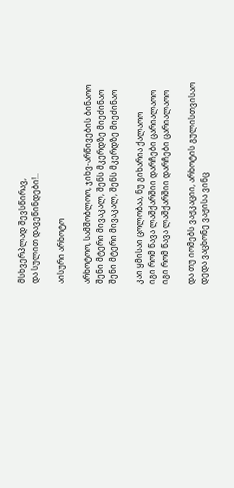მსხვერპლად შევსწირავ,
და სულით დავეწინდები!..

აისური არხოტო

არხოტოო, სამშობლოო, ჯიხვ-არწივების ბინაოო
შენი მტერი მივაკალ, შენს მკერდზე მიეძინაო
შენი მტერი მივაკალ, შენს მკერდზე მიეძინაო

კაი ყმისაი ცოლობაა, ნუ გიხარია ქალაოო
იგი რომ წავა ლაშქარშიი დარჩები ცარიალაოო
იგი რომ წავა ლაშქარშიი დარჩები ცარიალაოო

და თუ იომებს ვაჟკაციი, არხოტის გულისთვისაო
დედა ვაცხონე ვაჟისა ვინც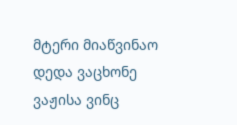მტერი მიაწვინაო
დედა ვაცხონე ვაჟისა ვინც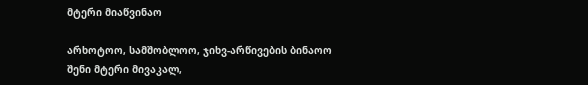მტერი მიაწვინაო

არხოტოო, სამშობლოო, ჯიხვ-არწივების ბინაოო
შენი მტერი მივაკალ,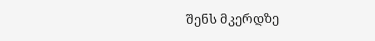შენს მკერდზე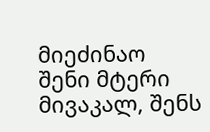მიეძინაო
შენი მტერი მივაკალ, შენს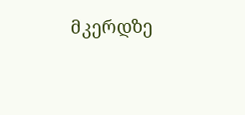მკერდზე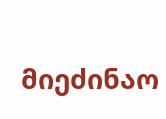მიეძინაო